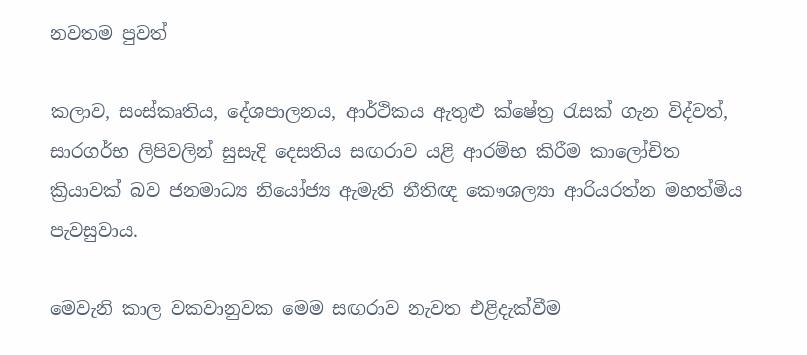නවතම පුවත්

කලාව, සංස්කෘතිය, දේශපාලනය, ආර්ථිකය ඇතුළු ක්ෂේත්‍ර රැසක් ගැන විද්වත්, සාරගර්භ ලිපිවලින් සුසැදි දෙසතිය සඟරාව යළි ආරම්භ කිරීම කාලෝචිත ක්‍රියාවක් බව ජනමාධ්‍ය නියෝජ්‍ය ඇමැති නීතිඥ කෞශල්‍යා ආරියරත්න මහත්මිය පැවසුවාය.

මෙවැනි කාල වකවානුවක මෙම සඟරාව නැවත එළිදැක්වීම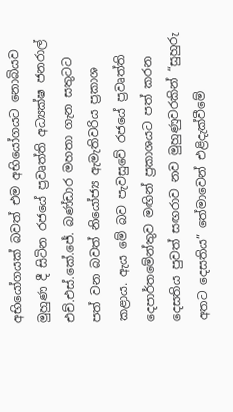අභියෝගයක් බවත් එම අභියෝගයට නොබියව මුහුණ දී සිටින රජයේ ප්‍රවෘත්ති අධ්‍යක්ෂ ජනරාල් එච්.එස්.කේ.ජේ. බණ්ඩාර මහතා ගැන සතුටට පත් වන බවත් නියෝජ්‍ය ඇමැතිවරිය ප්‍රකාශ කළාය. ඇය මේ බව පැවසුවේ රජයේ ප්‍රවෘත්ති දෙපාර්තමේන්තුව මඟින් ප්‍රකාශයට පත් කරන දෙසතිය පුවත් සඟරාව නව මුහුණුවරකින් “සුහුරු අතට දෙසතිය” තේමාවෙන් එළිදැක්වීමේ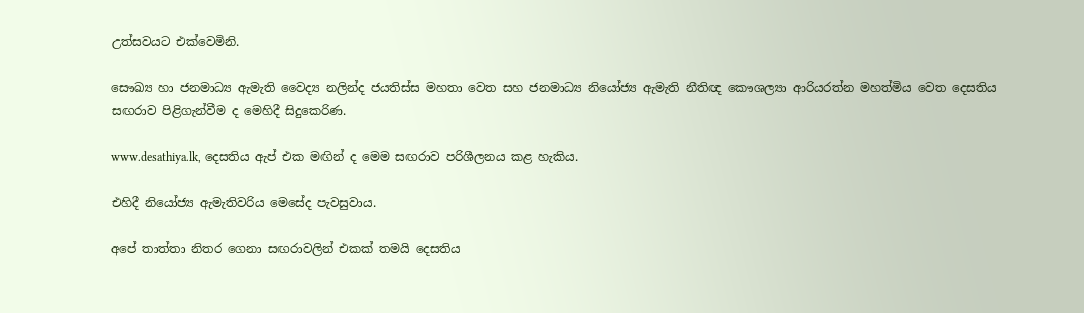උත්සවයට එක්වෙමිනි.

සෞඛ්‍ය හා ජනමාධ්‍ය ඇමැති වෛද්‍ය නලින්ද ජයතිස්ස මහතා වෙත සහ ජනමාධ්‍ය නියෝජ්‍ය ඇමැති නීතිඥ කෞශල්‍යා ආරියරත්න මහත්මිය වෙත දෙසතිය සඟරාව පිළිගැන්වීම ද මෙහිදී සිදුකෙරිණ.

www.desathiya.lk, දෙසතිය ඇප් එක මඟින් ද මෙම සඟරාව පරිශීලනය කළ හැකිය.

එහිදී නියෝජ්‍ය ඇමැතිවරිය මෙසේද පැවසුවාය.

අපේ තාත්තා නිතර ගෙනා සඟරාවලින් එකක් තමයි දෙසතිය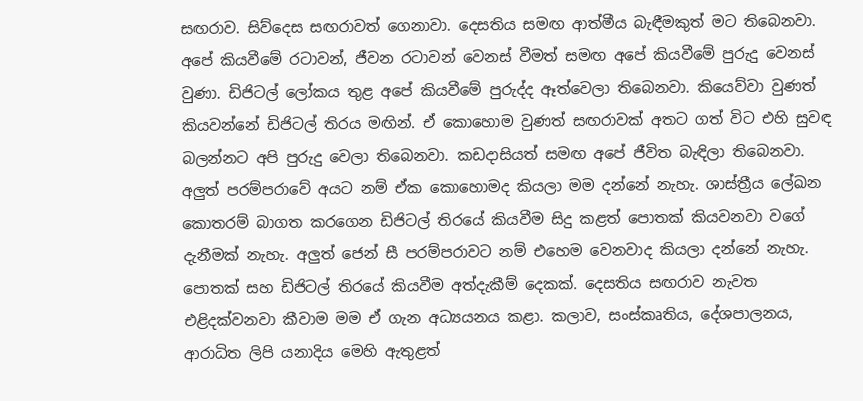සඟරාව. සිව්දෙස සඟරාවත් ගෙනාවා. දෙසතිය සමඟ ආත්මීය බැඳීමකුත් මට තිබෙනවා. අපේ කියවීමේ රටාවන්, ජීවන රටාවන් වෙනස් වීමත් සමඟ අපේ කියවීමේ පුරුදු වෙනස් වුණා. ඩිජිටල් ලෝකය තුළ අපේ කියවීමේ පුරුද්ද ඈත්වෙලා තිබෙනවා. කියෙව්වා වුණත් කියවන්නේ ඩිජිටල් තිරය මඟින්. ඒ කොහොම වුණත් සඟරාවක් අතට ගත් විට එහි සුවඳ බලන්නට අපි පුරුදු වෙලා තිබෙනවා. කඩදාසියත් සමඟ අපේ ජීවිත බැඳිලා තිබෙනවා. අලුත් පරම්පරාවේ අයට නම් ඒක කොහොමද කියලා මම දන්නේ නැහැ. ශාස්ත්‍රීය ලේඛන කොතරම් බාගත කරගෙන ඩිජිටල් තිරයේ කියවීම සිදු කළත් පොතක් කියවනවා වගේ දැනීමක් නැහැ. අලුත් ජෙන් සී පරම්පරාවට නම් එහෙම වෙනවාද කියලා දන්නේ නැහැ. පොතක් සහ ඩිජිටල් තිරයේ කියවීම අත්දැකීම් දෙකක්. දෙසතිය සඟරාව නැවත එළිදක්වනවා කීවාම මම ඒ ගැන අධ්‍යයනය කළා. කලාව, සංස්කෘතිය, දේශපාලනය, ආරාධිත ලිපි යනාදිය මෙහි ඇතුළත්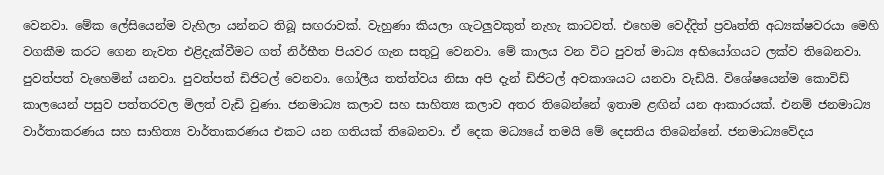වෙනවා. මේක ලේසියෙන්ම වැහිලා යන්නට තිබූ සඟරාවක්. වැහුණා කියලා ගැටලුවකුත් නැහැ කාටවත්. එහෙම වෙද්දිත් ප්‍රවෘත්ති අධ්‍යක්ෂවරයා මෙහි වගකීම කරට ගෙන නැවත එළිදැක්වීමට ගත් නිර්භීත පියවර ගැන සතුටු වෙනවා. මේ කාලය වන විට පුවත් මාධ්‍ය අභියෝගයට ලක්ව තිබෙනවා. පුවත්පත් වැහෙමින් යනවා. පුවත්පත් ඩිජිටල් වෙනවා. ගෝලීය තත්ත්වය නිසා අපි දැන් ඩිජිටල් අවකාශයට යනවා වැඩියි. විශේෂයෙන්ම කොවිඩ් කාලයෙන් පසුව පත්තරවල මිලත් වැඩි වුණා. ජනමාධ්‍ය කලාව සහ සාහිත්‍ය කලාව අතර තිබෙන්නේ ඉතාම ළඟින් යන ආකාරයක්. එනම් ජනමාධ්‍ය වාර්තාකරණය සහ සාහිත්‍ය වාර්තාකරණය එකට යන ගතියක් තිබෙනවා. ඒ දෙක මධ්‍යයේ තමයි මේ දෙසතිය තිබෙන්නේ. ජනමාධ්‍යවේදය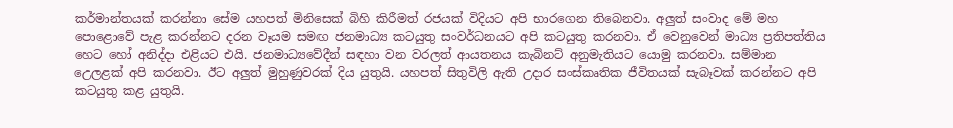කර්මාන්තයක් කරන්නා සේම යහපත් මිනිසෙක් බිහි කිරීමත් රජයක් විදියට අපි භාරගෙන තිබෙනවා. අලුත් සංවාද මේ මහ පොළොවේ පැළ කරන්නට දරන වෑයම සමඟ ජනමාධ්‍ය කටයුතු සංවර්ධනයට අපි කටයුතු කරනවා. ඒ වෙනුවෙන් මාධ්‍ය ප්‍රතිපත්තිය හෙට හෝ අනිද්දා එළියට එයි. ජනමාධ්‍යවේදීන් සඳහා වන වරලත් ආයතනය කැබිනට් අනුමැතියට යොමු කරනවා. සම්මාන උ‍ෙලළක් අපි කරනවා. ඊට අලුත් මුහුණුවරක් දිය යුතුයි. යහපත් සිතුවිලි ඇති උදාර සංස්කෘතික ජීවිතයක් සැබෑවක් කරන්නට අපි කටයුතු කළ යුතුයි.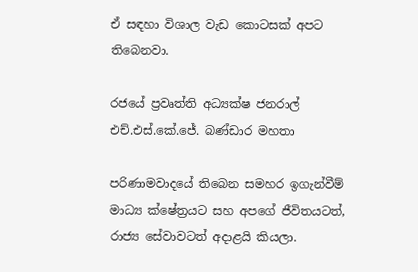ඒ සඳහා විශාල වැඩ කොටසක් අපට තිබෙනවා.

රජයේ ප්‍රවෘත්ති අධ්‍යක්ෂ ජනරාල් එච්.එස්.කේ.ජේ. බණ්ඩාර මහතා

පරිණාමවාදයේ තිබෙන සමහර ඉගැන්වීම් මාධ්‍ය ක්ෂේත්‍රයට සහ අපගේ ජීවිතයටත්, රාජ්‍ය සේවාවටත් අදාළයි කියලා.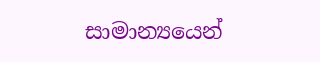සාමාන්‍යයෙන්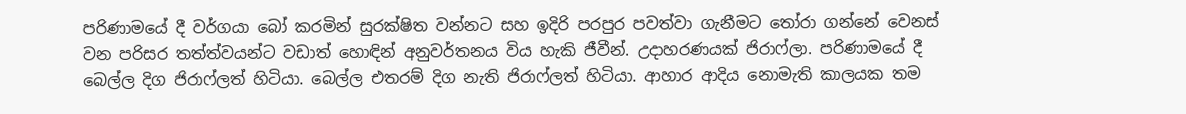පරිණාමයේ දී වර්ගයා බෝ කරමින් සුරක්ෂිත වන්නට සහ ඉදිරි පරපුර පවත්වා ගැනීමට තෝරා ගන්නේ වෙනස් වන පරිසර තත්ත්වයන්ට වඩාත් හොඳින් අනුවර්තනය විය හැකි ජීවීන්. උදාහරණයක් ජිරාෆ්ලා. පරිණාමයේ දී බෙල්ල දිග ජිරාෆ්ලත් හිටියා. බෙල්ල එතරම් දිග නැති ජිරාෆ්ලත් හිටියා. ආහාර ආදිය නොමැති කාලයක තම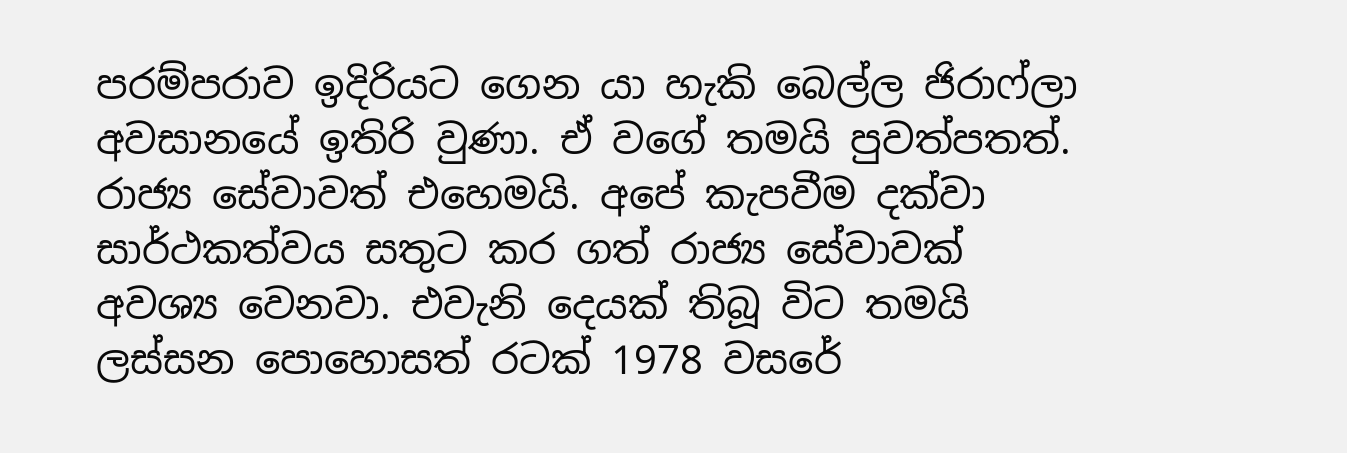පරම්පරාව ඉදිරියට ගෙන යා හැකි බෙල්ල ජිරාෆ්ලා අවසානයේ ඉතිරි වුණා. ඒ වගේ තමයි පුවත්පතත්. රාජ්‍ය සේවාවත් එහෙමයි. අපේ කැපවීම දක්වා සාර්ථකත්වය සතුට කර ගත් රාජ්‍ය සේවාවක් අවශ්‍ය වෙනවා. එවැනි දෙයක් තිබූ විට තමයි ලස්සන පොහොසත් රටක් 1978 වසරේ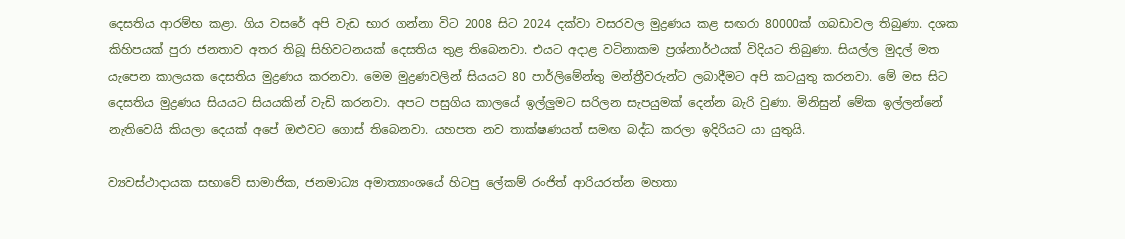දෙසතිය ආරම්භ කළා. ගිය වසරේ අපි වැඩ භාර ගන්නා විට 2008 සිට 2024 දක්වා වසරවල මුද්‍රණය කළ සඟරා 80000ක් ගබඩාවල තිබුණා. දශක කිහිපයක් පුරා ජනතාව අතර තිබූ සිහිවටනයක් දෙසතිය තුළ තිබෙනවා. එයට අදාළ වටිනාකම ප්‍රශ්නාර්ථයක් විදියට තිබුණා. සියල්ල මුදල් මත යැපෙන කාලයක දෙසතිය මුද්‍රණය කරනවා. මෙම මුද්‍රණවලින් සියයට 80 පාර්ලිමේන්තු මන්ත්‍රීවරුන්ට ලබාදීමට අපි කටයුතු කරනවා. මේ මස සිට දෙසතිය මුද්‍රණය සියයට සියයකින් වැඩි කරනවා. අපට පසුගිය කාලයේ ඉල්ලුමට සරිලන සැපයුමක් දෙන්න බැරි වුණා. මිනිසුන් මේක ඉල්ලන්නේ නැතිවෙයි කියලා දෙයක් අපේ ඔළුවට ගොස් තිබෙනවා. යහපත නව තාක්ෂණයත් සමඟ බද්ධ කරලා ඉදිරියට යා යුතුයි.

ව්‍යවස්ථාදායක සභාවේ සාමාජික, ජනමාධ්‍ය අමාත්‍යාංශයේ හිටපු ලේකම් රංජිත් ආරියරත්න මහතා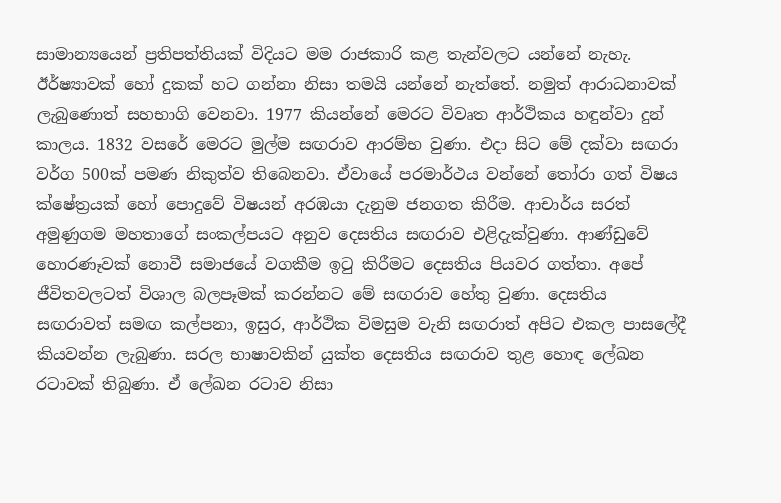සාමාන්‍යයෙන් ප්‍රතිපත්තියක් විදියට මම රාජකාරි කළ තැන්වලට යන්නේ නැහැ. ඊර්ෂ්‍යාවක් හෝ දුකක් හට ගන්නා නිසා තමයි යන්නේ නැත්තේ. නමුත් ආරාධනාවක් ලැබුණොත් සහභාගි වෙනවා. 1977 කියන්නේ මෙරට විවෘත ආර්ථිකය හඳුන්වා දුන් කාලය. 1832 වසරේ මෙරට මුල්ම සඟරාව ආරම්භ වුණා. එදා සිට මේ දක්වා සඟරා වර්ග 500ක් පමණ නිකුත්ව තිබෙනවා. ඒවායේ පරමාර්ථය වන්නේ තෝරා ගත් විෂය ක්ෂේත්‍රයක් හෝ පොදුවේ විෂයන් අරඹයා දැනුම ජනගත කිරීම. ආචාර්ය සරත් අමුණුගම මහතාගේ සංකල්පයට අනුව දෙසතිය සඟරාව එළිදැක්වුණා. ආණ්ඩුවේ හොරණෑවක් නොවී සමාජයේ වගකීම ඉටු කිරීමට දෙසතිය පියවර ගත්තා. අපේ ජීවිතවලටත් විශාල බලපෑමක් කරන්නට මේ සඟරාව හේතු වුණා. දෙසතිය සඟරාවත් සමඟ කල්පනා, ඉසුර, ආර්ථික විමසුම වැනි සඟරාත් අපිට එකල පාසලේදී කියවන්න ලැබුණා. සරල භාෂාවකින් යුක්ත දෙසතිය සඟරාව තුළ හොඳ ලේඛන රටාවක් තිබුණා. ඒ ලේඛන රටාව නිසා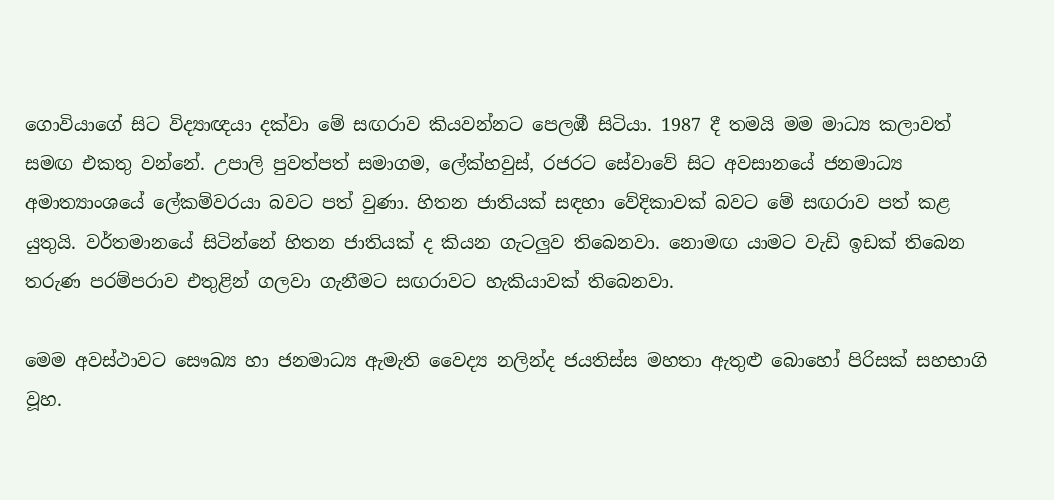ගොවියාගේ සිට විද්‍යාඥයා දක්වා මේ සඟරාව කියවන්නට පෙලඹී සිටියා. 1987 දී තමයි මම මාධ්‍ය කලාවත් සමඟ එකතු වන්නේ. උපාලි පුවත්පත් සමාගම, ලේක්හවුස්, රජරට සේවාවේ සිට අවසානයේ ජනමාධ්‍ය අමාත්‍යාංශයේ ලේකම්වරයා බවට පත් වුණා. හිතන ජාතියක් සඳහා වේදිකාවක් බවට මේ සඟරාව පත් කළ යුතුයි. වර්තමානයේ සිටින්නේ හිතන ජාතියක් ද කියන ගැටලුව තිබෙනවා. නොමඟ යාමට වැඩි ඉඩක් තිබෙන තරුණ පරම්පරාව එතුළින් ගලවා ගැනීමට සඟරාවට හැකියාවක් තිබෙනවා.

මෙම අවස්ථාවට සෞඛ්‍ය හා ජනමාධ්‍ය ඇමැති වෛද්‍ය නලින්ද ජයතිස්ස මහතා ඇතුළු බොහෝ පිරිසක් සහභාගි වූහ.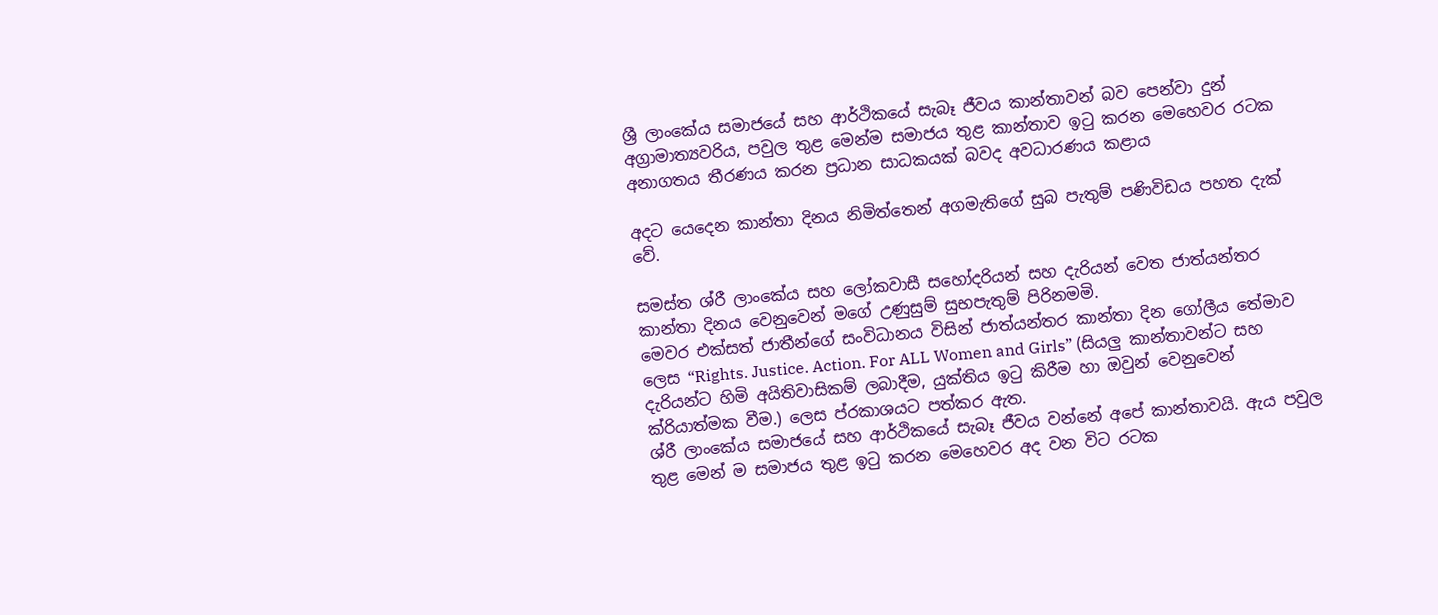ශ්‍රී ලාංකේය සමාජයේ සහ ආර්ථිකයේ සැබෑ ජීවය කාන්තාවන් බව පෙන්වා දුන් අග්‍රාමාත්‍යවරිය, පවුල තුළ මෙන්ම සමාජය තුළ කාන්තාව ඉටු කරන මෙහෙවර රටක අනාගතය තීරණය කරන ප්‍රධාන සාධකයක් බවද අවධාරණය කළාය

අදට යෙදෙන කාන්තා දිනය නිමිත්තෙන් අගමැතිගේ සුබ පැතුම් පණිවිඩය පහත දැක් වේ.

සමස්ත ශ්රී ලාංකේය සහ ලෝකවාසී සහෝදරියන් සහ දැරියන් වෙත ජාත්යන්තර කාන්තා දිනය වෙනුවෙන් මගේ උණුසුම් සුභපැතුම් පිරිනමමි.
මෙවර එක්සත් ජාතීන්ගේ සංවිධානය විසින් ජාත්යන්තර කාන්තා දින ගෝලීය තේමාව ලෙස “Rights. Justice. Action. For ALL Women and Girls” (සියලු කාන්තාවන්ට සහ දැරියන්ට හිමි අයිතිවාසිකම් ලබාදීම, යුක්තිය ඉටු කිරීම හා ඔවුන් වෙනුවෙන් ක්රියාත්මක වීම.) ලෙස ප්රකාශයට පත්කර ඇත.
ශ්රී ලාංකේය සමාජයේ සහ ආර්ථිකයේ සැබෑ ජීවය වන්නේ අපේ කාන්තාවයි. ඇය පවුල තුළ මෙන් ම සමාජය තුළ ඉටු කරන මෙහෙවර අද වන විට රටක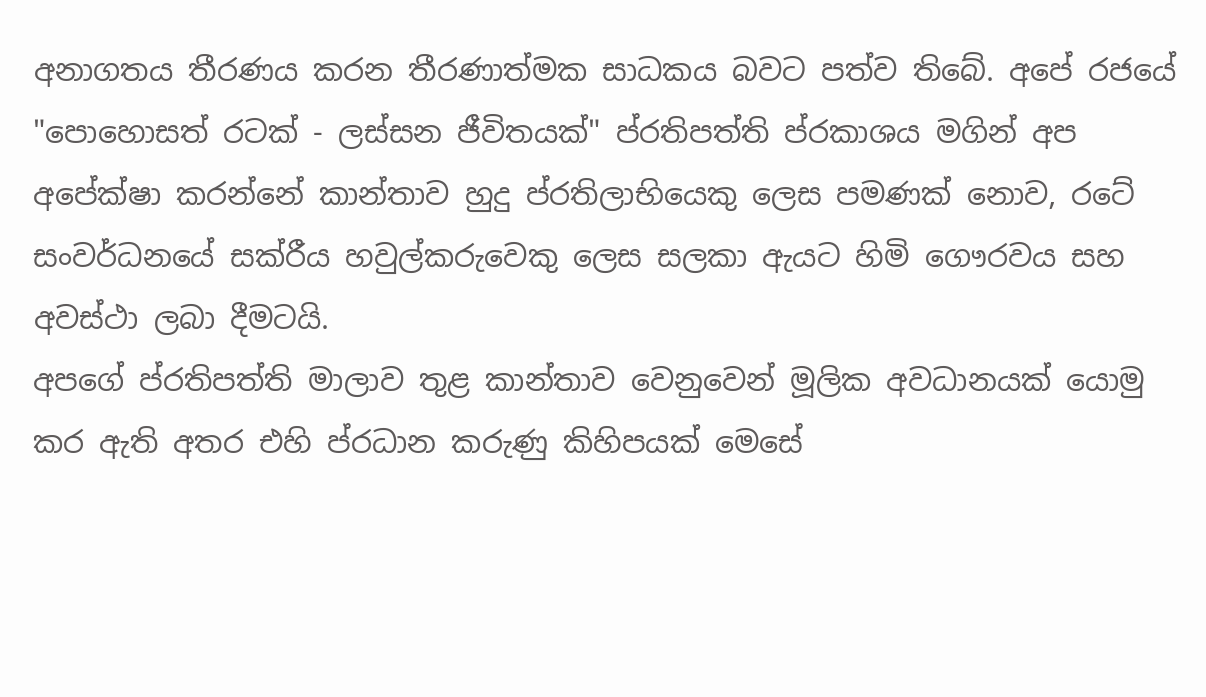අනාගතය තීරණය කරන තීරණාත්මක සාධකය බවට පත්ව තිබේ. අපේ රජයේ "පොහොසත් රටක් - ලස්සන ජීවිතයක්" ප්රතිපත්ති ප්රකාශය මගින් අප අපේක්ෂා කරන්නේ කාන්තාව හුදු ප්රතිලාභියෙකු ලෙස පමණක් නොව, රටේ සංවර්ධනයේ සක්රීය හවුල්කරුවෙකු ලෙස සලකා ඇයට හිමි ගෞරවය සහ අවස්ථා ලබා දීමටයි.
අපගේ ප්රතිපත්ති මාලාව තුළ කාන්තාව වෙනුවෙන් මූලික අවධානයක් යොමු කර ඇති අතර එහි ප්රධාන කරුණු කිහිපයක් මෙසේ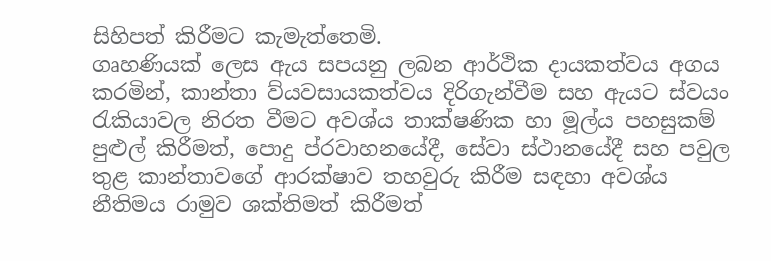සිහිපත් කිරීමට කැමැත්තෙමි.
ගෘහණියක් ලෙස ඇය සපයනු ලබන ආර්ථික දායකත්වය අගය කරමින්, කාන්තා ව්යවසායකත්වය දිරිගැන්වීම සහ ඇයට ස්වයං රැකියාවල නිරත වීමට අවශ්ය තාක්ෂණික හා මූල්ය පහසුකම් පුළුල් කිරීමත්, පොදු ප්රවාහනයේදී, සේවා ස්ථානයේදී සහ පවුල තුළ කාන්තාවගේ ආරක්ෂාව තහවුරු කිරීම සඳහා අවශ්ය නීතිමය රාමුව ශක්තිමත් කිරීමත්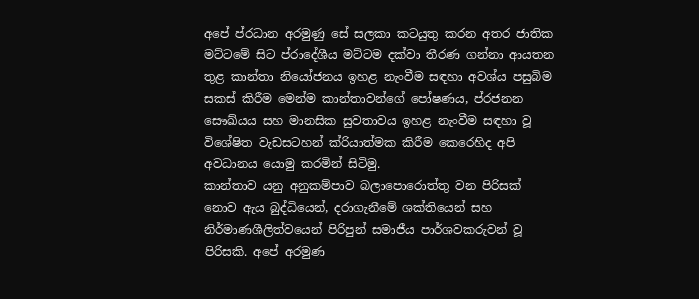අපේ ප්රධාන අරමුණු සේ සලකා කටයුතු කරන අතර ජාතික මට්ටමේ සිට ප්රාදේශීය මට්ටම දක්වා තීරණ ගන්නා ආයතන තුළ කාන්තා නියෝජනය ඉහළ නැංවීම සඳහා අවශ්ය පසුබිම සකස් කිරීම මෙන්ම කාන්තාවන්ගේ පෝෂණය, ප්රජනන සෞඛ්යය සහ මානසික සුවතාවය ඉහළ නැංවීම සඳහා වූ විශේෂිත වැඩසටහන් ක්රියාත්මක කිරීම කෙරෙහිද අපි අවධානය යොමු කරමින් සිටිමු.
කාන්තාව යනු අනුකම්පාව බලාපොරොත්තු වන පිරිසක් නොව ඇය බුද්ධියෙන්, දරාගැනීමේ ශක්තියෙන් සහ නිර්මාණශීලිත්වයෙන් පිරිපුන් සමාජීය පාර්ශවකරුවන් වූ පිරිසකි. අපේ අරමුණ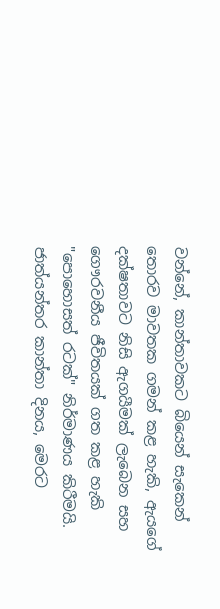වන්නේ, කාන්තාවකට බියෙන් සැකෙන් තොරව මාවතක ගමන් කළ හැකි, ඇයගේ දක්ෂතාවට නිසි ඇගයීමක් ලැබෙන සහ ගෞරවනීය ජීවිතයක් ගත කළ හැකි "පොහොසත් රටක්" නිර්මාණය කිරීමයි.
ජාත්යන්තර කාන්තා දිනය, මෙරට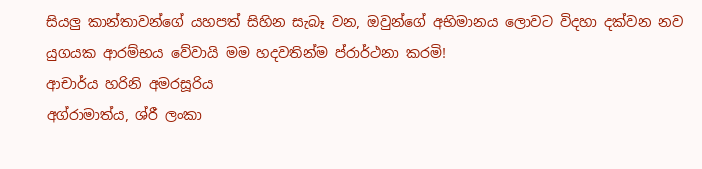සියලු කාන්තාවන්ගේ යහපත් සිහින සැබෑ වන, ඔවුන්ගේ අභිමානය ලොවට විදහා දක්වන නව යුගයක ආරම්භය වේවායි මම හදවතින්ම ප්රාර්ථනා කරමි!
ආචාර්ය හරිනි අමරසූරිය
අග්රාමාත්ය, ශ්රී ලංකා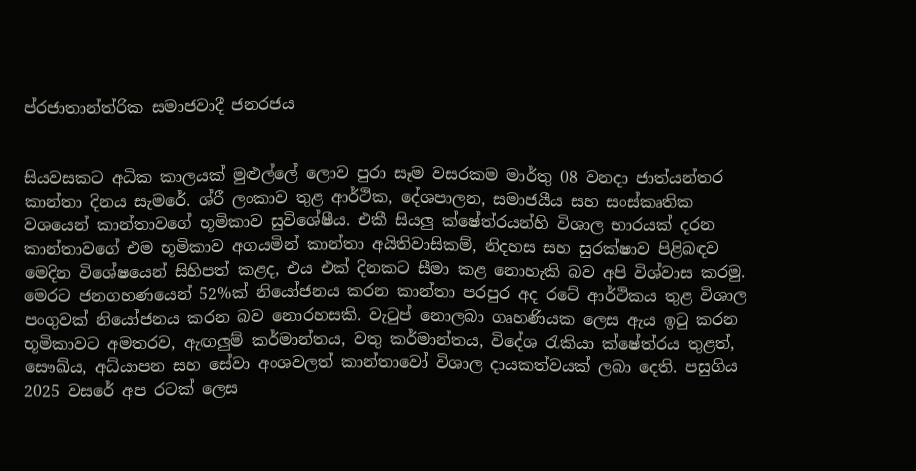ප්රජාතාන්ත්රික සමාජවාදී ජනරජය


සියවසකට අධික කාලයක් මුළුල්ලේ ලොව පුරා සෑම වසරකම මාර්තු 08 වනදා ජාත්යන්තර කාන්තා දිනය සැමරේ. ශ්රී ලංකාව තුළ ආර්ථික, දේශපාලන, සමාජයීය සහ සංස්කෘතික වශයෙන් කාන්තාවගේ භූමිකාව සුවිශේෂීය. එකී සියලු ක්ෂේත්රයන්හි විශාල භාරයක් දරන කාන්තාවගේ එම භූමිකාව අගයමින් කාන්තා අයිතිවාසිකම්, නිදහස සහ සුරක්ෂාව පිළිබඳව මෙදින විශේෂයෙන් සිහිපත් කළද, එය එක් දිනකට සීමා කළ නොහැකි බව අපි විශ්වාස කරමු.
මෙරට ජනගහණයෙන් 52%ක් නියෝජනය කරන කාන්තා පරපුර අද රටේ ආර්ථිකය තුළ විශාල පංගුවක් නියෝජනය කරන බව නොරහසකි. වැටුප් නොලබා ගෘහණියක ලෙස ඇය ඉටු කරන භූමිකාවට අමතරව, ඇඟලුම් කර්මාන්තය, වතු කර්මාන්තය, විදේශ රැකියා ක්ෂේත්රය තුළත්, සෞඛ්ය, අධ්යාපන සහ සේවා අංශවලත් කාන්තාවෝ විශාල දායකත්වයක් ලබා දෙති. පසුගිය 2025 වසරේ අප රටක් ලෙස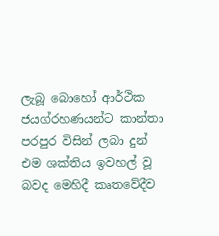ලැබූ බොහෝ ආර්ථික ජයග්රහණයන්ට කාන්තා පරපුර විසින් ලබා දුන් එම ශක්තිය ඉවහල් වූ බවද මෙහිදී කෘතවේදීව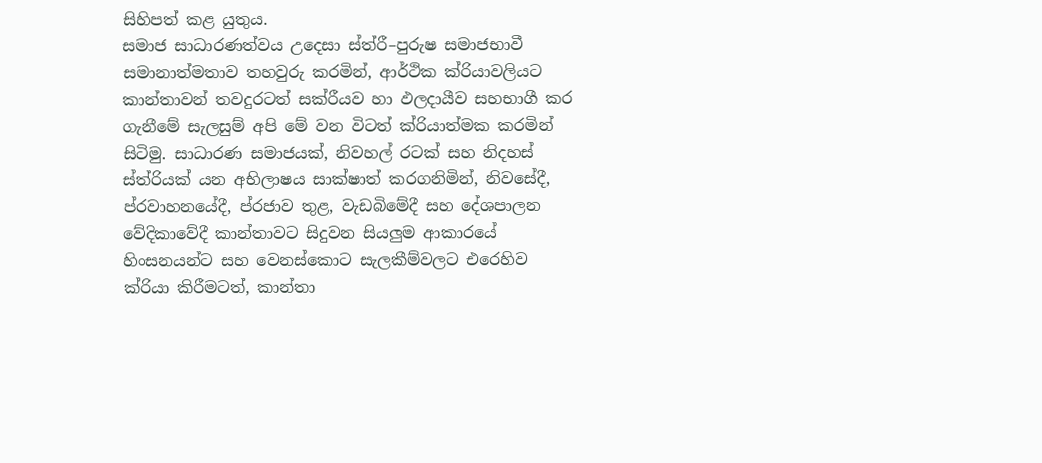සිහිපත් කළ යුතුය.
සමාජ සාධාරණත්වය උදෙසා ස්ත්රී–පුරුෂ සමාජභාවී සමානාත්මතාව තහවුරු කරමින්, ආර්ථික ක්රියාවලියට කාන්තාවන් තවදුරටත් සක්රීයව හා ඵලදායීව සහභාගී කර ගැනීමේ සැලසුම් අපි මේ වන විටත් ක්රියාත්මක කරමින් සිටිමු. සාධාරණ සමාජයක්, නිවහල් රටක් සහ නිදහස් ස්ත්රියක් යන අභිලාෂය සාක්ෂාත් කරගනිමින්, නිවසේදී, ප්රවාහනයේදී, ප්රජාව තුළ, වැඩබිමේදී සහ දේශපාලන වේදිකාවේදී කාන්තාවට සිදුවන සියලුම ආකාරයේ හිංසනයන්ට සහ වෙනස්කොට සැලකීම්වලට එරෙහිව ක්රියා කිරීමටත්, කාන්තා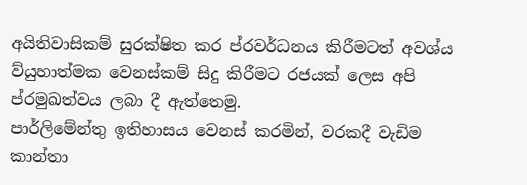අයිතිවාසිකම් සුරක්ෂිත කර ප්රවර්ධනය කිරීමටත් අවශ්ය ව්යුහාත්මක වෙනස්කම් සිදු කිරීමට රජයක් ලෙස අපි ප්රමුඛත්වය ලබා දී ඇත්තෙමු.
පාර්ලිමේන්තු ඉතිහාසය වෙනස් කරමින්, වරකදී වැඩිම කාන්තා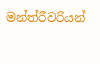මන්ත්රීවරියන්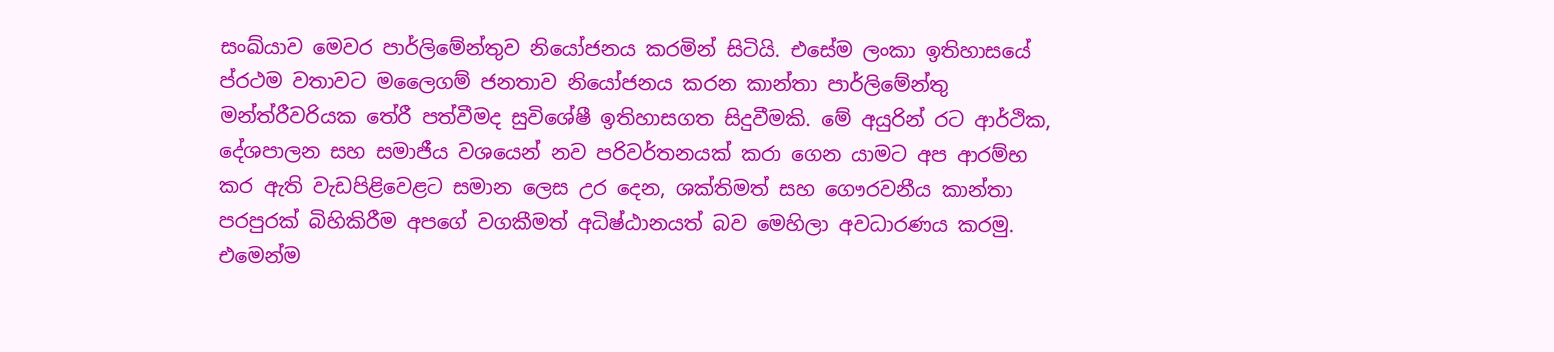සංඛ්යාව මෙවර පාර්ලිමේන්තුව නියෝජනය කරමින් සිටියි. එසේම ලංකා ඉතිහාසයේ ප්රථම වතාවට මලෛගම් ජනතාව නියෝජනය කරන කාන්තා පාර්ලිමේන්තු මන්ත්රීවරියක තේරී පත්වීමද සුවිශේෂී ඉතිහාසගත සිදුවීමකි. මේ අයුරින් රට ආර්ථික, දේශපාලන සහ සමාජීය වශයෙන් නව පරිවර්තනයක් කරා ගෙන යාමට අප ආරම්භ කර ඇති වැඩපිළිවෙළට සමාන ලෙස උර දෙන, ශක්තිමත් සහ ගෞරවනීය කාන්තා පරපුරක් බිහිකිරීම අපගේ වගකීමත් අධිෂ්ඨානයත් බව මෙහිලා අවධාරණය කරමු. එමෙන්ම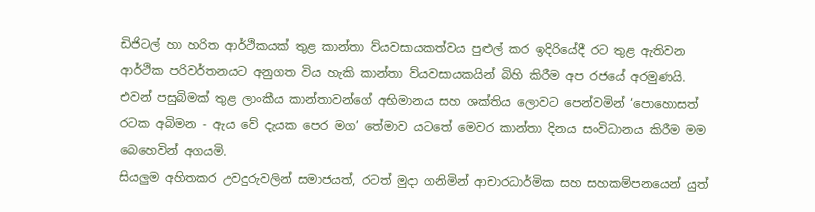ඩිජිටල් හා හරිත ආර්ථිකයක් තුළ කාන්තා ව්යවසායකත්වය පුළුල් කර ඉදිරියේදී රට තුළ ඇතිවන ආර්ථික පරිවර්තනයට අනුගත විය හැකි කාන්තා ව්යවසායකයින් බිහි කිරීම අප රජයේ අරමුණයි.
එවන් පසුබිමක් තුළ ලාංකීය කාන්තාවන්ගේ අභිමානය සහ ශක්තිය ලොවට පෙන්වමින් ‘පොහොසත් රටක අබිමන - ඇය වේ දැයක පෙර මග’ තේමාව යටතේ මෙවර කාන්තා දිනය සංවිධානය කිරීම මම බෙහෙවින් අගයමි.
සියලුම අහිතකර උවදුරුවලින් සමාජයත්, රටත් මුදා ගනිමින් ආචාරධාර්මික සහ සහකම්පනයෙන් යුත්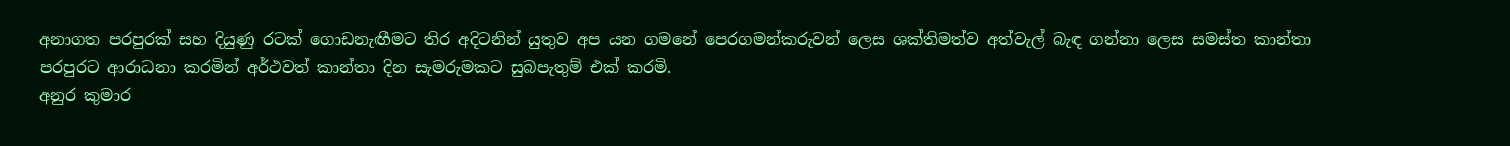අනාගත පරපුරක් සහ දියුණු රටක් ගොඩනැඟීමට තිර අදිටනින් යුතුව අප යන ගමනේ පෙරගමන්කරුවන් ලෙස ශක්තිමත්ව අත්වැල් බැඳ ගන්නා ලෙස සමස්ත කාන්තා පරපුරට ආරාධනා කරමින් අර්ථවත් කාන්තා දින සැමරුමකට සුබපැතුම් එක් කරමි.
අනුර කුමාර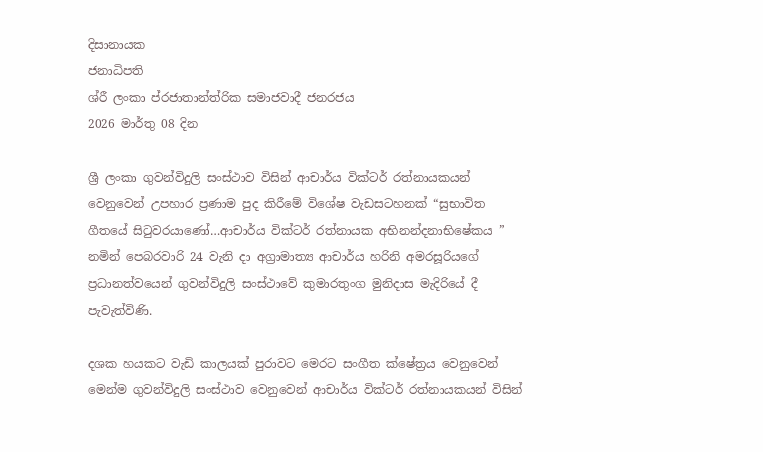දිසානායක
ජනාධිපති
ශ්රී ලංකා ප්රජාතාන්ත්රික සමාජවාදී ජනරජය
2026 මාර්තු 08 දින

ශ්‍රී ලංකා ගුවන්විදුලි සංස්ථාව විසින් ආචාර්ය වික්ටර් රත්නායකයන් වෙනුවෙන් උපහාර ප්‍රණාම පුද කිරීමේ විශේෂ වැඩසටහනක් “සුභාවිත ගීතයේ සිටුවරයාණෝ…ආචාර්ය වික්ටර් රත්නායක අභිනන්දනාභිෂේකය ” නමින් පෙබරවාරි 24 වැනි දා අග්‍රාමාත්‍ය ආචාර්ය හරිනි අමරසූරියගේ ප්‍රධානත්වයෙන් ගුවන්විදුලි සංස්ථාවේ කුමාරතුංග මුනිදාස මැදිරියේ දී පැවැත්විණි.

දශක හයකට වැඩි කාලයක් පුරාවට මෙරට සංගීත ක්ෂේත්‍රය වෙනුවෙන් මෙන්ම ගුවන්විදුලි සංස්ථාව වෙනුවෙන් ආචාර්ය වික්ටර් රත්නායකයන් විසින්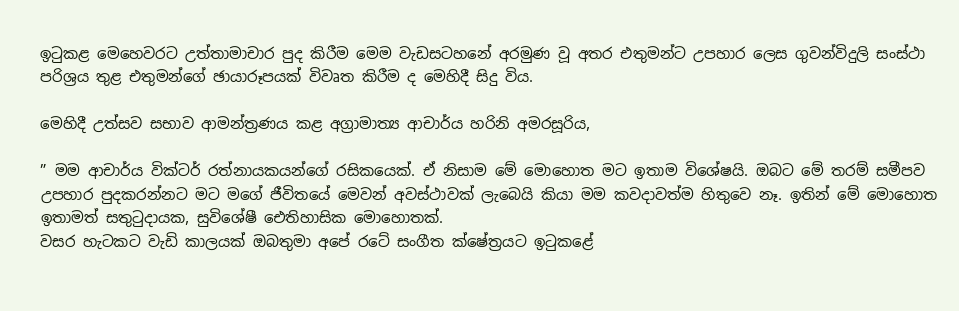ඉටුකළ මෙහෙවරට උත්තාමාචාර පුද කිරීම මෙම වැඩසටහනේ අරමුණ වූ අතර එතුමන්ට උපහාර ලෙස ගුවන්විදුලි සංස්ථා පරිශ්‍රය තුළ එතුමන්ගේ ඡායාරූපයක් විවෘත කිරීම ද මෙහිදී සිදු විය.

මෙහිදී උත්සව සභාව ආමන්ත්‍රණය කළ අග්‍රාමාත්‍ය ආචාර්ය හරිනි අමරසූරිය,

” මම ආචාර්ය වික්ටර් රත්නායකයන්ගේ රසිකයෙක්. ඒ නිසාම මේ මොහොත මට ඉතාම විශේෂයි. ඔබට මේ තරම් සමීපව උපහාර පුදකරන්නට මට මගේ ජීවිතයේ මෙවන් අවස්ථාවක් ලැබෙයි කියා මම කවදාවත්ම හිතුවෙ නෑ. ඉතින් මේ මොහොත ඉතාමත් සතුටුදායක, සුවිශේෂී ඓතිහාසික මොහොතක්.
වසර හැටකට වැඩි කාලයක් ඔබතුමා අපේ රටේ සංගීත ක්ෂේත්‍රයට ඉටුකළේ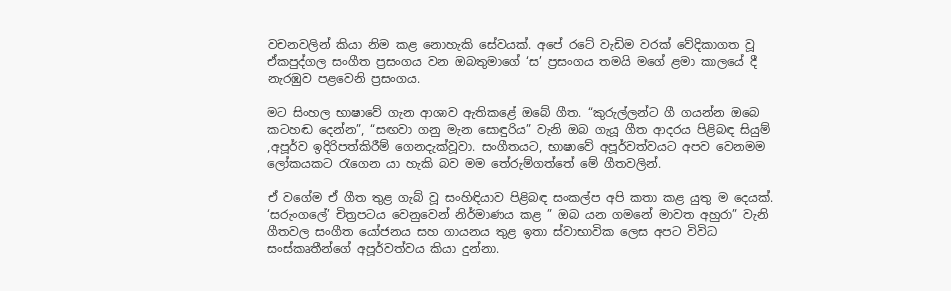වචනවලින් කියා නිම කළ නොහැකි සේවයක්. අපේ රටේ වැඩිම වරක් වේදිකාගත වූ ඒකපුද්ගල සංගීත ප්‍රසංගය වන ඔබතුමාගේ ‘ස’ ප්‍රසංගය තමයි මගේ ළමා කාලයේ දී නැරඹුව පළවෙනි ප්‍රසංගය.

මට සිංහල භාෂාවේ ගැන ආශාව ඇතිකළේ ඔබේ ගීත. “කුරුල්ලන්ට ගී ගයන්න ඔබෙ කටහඬ දෙන්න”, “සඟවා ගනු මැන සොඳුරිය” වැනි ඔබ ගැයූ ගීත ආදරය පිළිබඳ සියුම් ,අපූර්ව ඉදිරිපත්කිරීම් ගෙනදැක්වූවා. සංගීතයට, භාෂාවේ අපූර්වත්වයට අපව වෙනමම ලෝකයකට රැගෙන යා හැකි බව මම තේරුම්ගත්තේ මේ ගීතවලින්.

ඒ වගේම ඒ ගීත තුළ ගැබ් වූ සංහිඳියාව පිළිබඳ සංකල්ප අපි කතා කළ යුතු ම දෙයක්. ‘සරුංගලේ’ චිත්‍රපටය වෙනුවෙන් නිර්මාණය කළ ” ඔබ යන ගමනේ මාවත අහුරා” වැනි ගීතවල සංගීත යෝජනය සහ ගායනය තුළ ඉතා ස්වාභාවික ලෙස අපට විවිධ සංස්කෘතීන්ගේ අපූර්වත්වය කියා දුන්නා.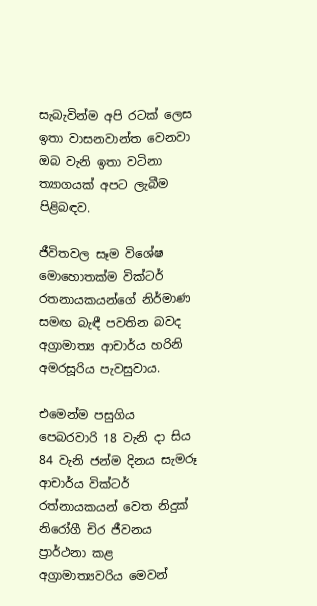සැබැවින්ම අපි රටක් ලෙස ඉතා වාසනවාන්ත වෙනවා ඔබ වැනි ඉතා වටිනා ත්‍යාගයක් අපට ලැබීම පිළිබඳව.

ජීවිතවල සෑම විශේෂ මොහොතක්ම වික්ටර් රතනායකයන්ගේ නිර්මාණ සමඟ බැඳී පවතින බවද අග්‍රාමාත්‍ය ආචාර්ය හරිනි අමරසූරිය පැවසුවාය.

එමෙන්ම පසුගිය පෙබරවාරි 18 වැනි දා සිය 84 වැනි ජන්ම දිනය සැමරූ ආචාර්ය වික්ටර් රත්නායකයන් වෙත නිදුක් නිරෝගී චිර ජීවනය ප්‍රාර්ථනා කළ අග්‍රාමාත්‍යවරිය මෙවන්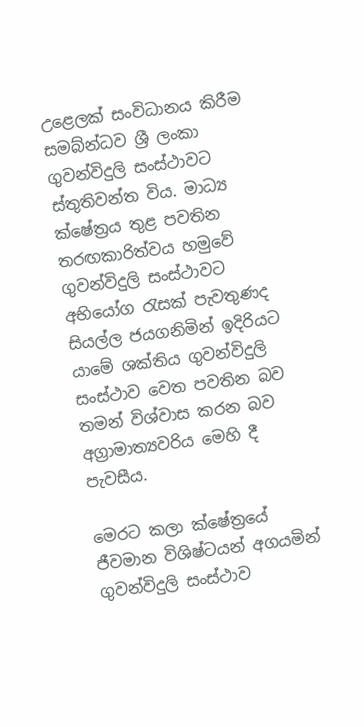උළෙලක් සංවිධානය කිරීම සමබ්න්ධව ශ්‍රී ලංකා ගුවන්විදුලි සංස්ථාවට ස්තුතිවන්ත විය. මාධ්‍ය ක්ෂේත්‍රය තුළ පවතින තරඟකාරිත්වය හමුවේ ගුවන්විදුලි සංස්ථාවට අභියෝග රැසක් පැවතුණද සියල්ල ජයගනිමින් ඉදිරියට යාමේ ශක්තිය ගුවන්විදුලි සංස්ථාව වෙත පවතින බව තමන් විශ්වාස කරන බව අග්‍රාමාත්‍යවරිය මෙහි දී පැවසීය.

මෙරට කලා ක්ෂේත්‍රයේ ජීවමාන විශිෂ්ටයන් අගයමින් ගුවන්විදුලි සංස්ථාව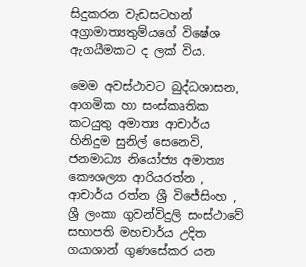සිදුකරන වැඩසටහන් අග්‍රාමාත්‍යතුම්යගේ විෂේශ ඇගයීමකට ද ලක් විය.

මෙම අවස්ථාවට බුද්ධශාසන, ආගමික හා සංස්කෘතික කටයුතු අමාත්‍ය ආචාර්ය හිනිදුම සුනිල් සෙනෙවි, ජනමාධ්‍ය නියෝජ්‍ය අමාත්‍ය කෞශල්‍යා ආරියරත්න , ආචාර්ය රත්න ශ්‍රී විජේසිංහ , ශ්‍රී ලංකා ගුවන්විදුලි සංස්ථාවේ සභාපති මහචාර්ය උදිත ගයාශාන් ගුණසේකර යන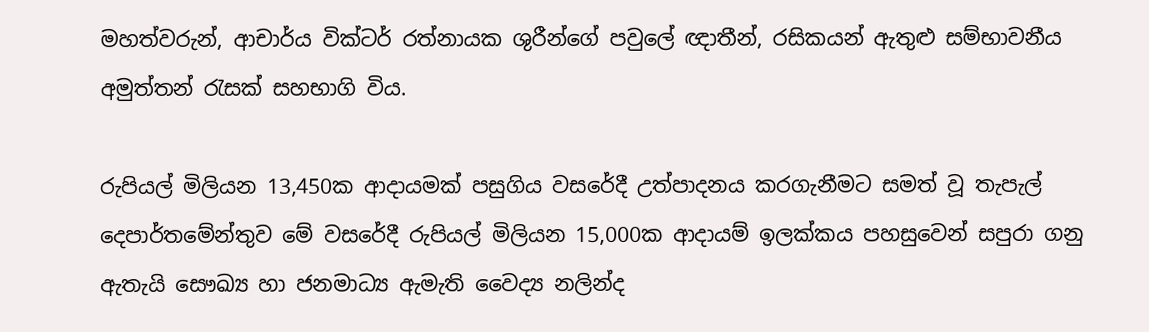මහත්වරුන්, ආචාර්ය වික්ටර් රත්නායක ශුරීන්ගේ පවුලේ ඥාතීන්, රසිකයන් ඇතුළු සම්භාවනීය අමුත්තන් රැසක් සහභාගි විය.

රුපියල් මිලියන 13,450ක ආදායමක් පසුගිය වසරේදී උත්පාදනය කරගැනීමට සමත් වූ තැපැල් දෙපාර්තමේන්තුව මේ වසරේදී රුපියල් මිලියන 15,000ක ආදායම් ඉලක්කය පහසුවෙන් සපුරා ගනු ඇතැයි සෞඛ්‍ය හා ජනමාධ්‍ය ඇමැති වෛද්‍ය නලින්ද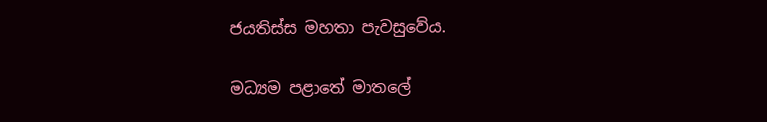ජයතිස්ස මහතා පැවසුවේය.

මධ්‍යම පළාතේ මාතලේ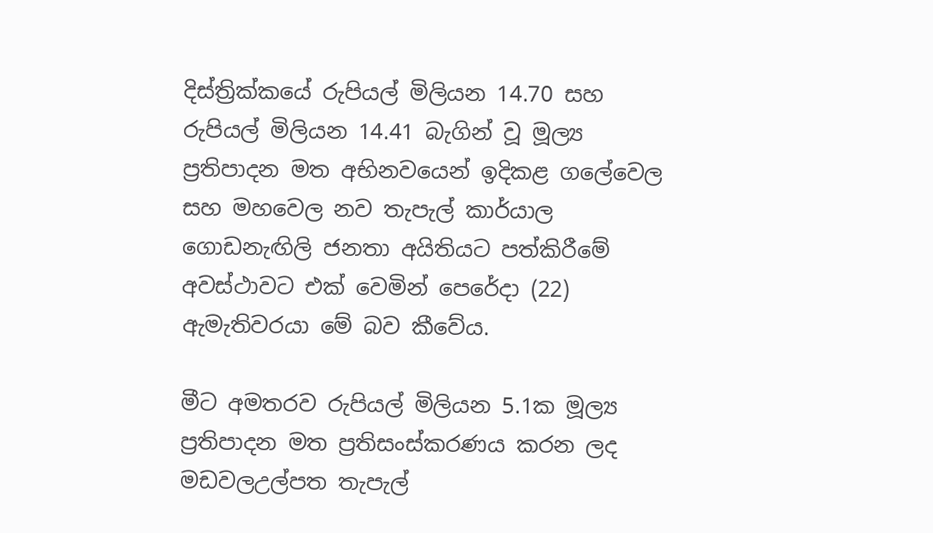දිස්ත්‍රික්කයේ රුපියල් මිලියන 14.70 සහ රුපියල් මිලියන 14.41 බැගින් වූ මූල්‍ය ප්‍රතිපාදන මත අභිනවයෙන් ඉදිකළ ගලේවෙල සහ මහවෙල නව තැපැල් කාර්යාල ගොඩනැඟිලි ජනතා අයිතියට පත්කිරීමේ අවස්ථාවට එක් වෙමින් පෙරේදා (22) ඇමැතිවරයා මේ බව කීවේය.

මීට අමතරව රුපියල් මිලියන 5.1ක මූල්‍ය ප්‍රතිපාදන මත ප්‍රතිසංස්කරණය කරන ලද මඩවලඋල්පත තැපැල්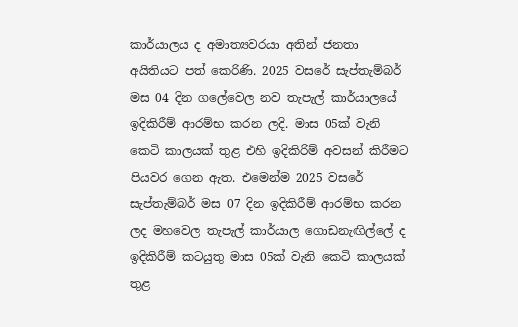කාර්යාලය ද අමාත්‍යවරයා අතින් ජනතා අයිතියට පත් කෙරිණි. 2025 වසරේ සැප්තැම්බර් මස 04 දින ගලේවෙල නව තැපැල් කාර්යාලයේ ඉදිකිරීම් ආරම්භ කරන ලදි. මාස 05ක් වැනි කෙටි කාලයක් තුළ එහි ඉදිකිරිම් අවසන් කිරීමට පියවර ගෙන ඇත. එමෙන්ම 2025 වසරේ සැප්තැම්බර් මස 07 දින ඉදිකිරීම් ආරම්භ කරන ලද මහවෙල තැපැල් කාර්යාල ගොඩනැඟිල්ලේ ද ඉදිකිරීම් කටයුතු මාස 05ක් වැනි කෙටි කාලයක් තුළ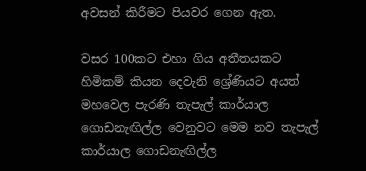අවසන් කිරීමට පියවර ගෙන ඇත.

වසර 100කට එහා ගිය අතීතයකට හිමිකම් කියන දෙවැනි ශ්‍රේණියට අයත් මහවෙල පැරණි තැපැල් කාර්යාල ගොඩනැඟිල්ල වෙනුවට මෙම නව තැපැල් කාර්යාල ගොඩනැඟිල්ල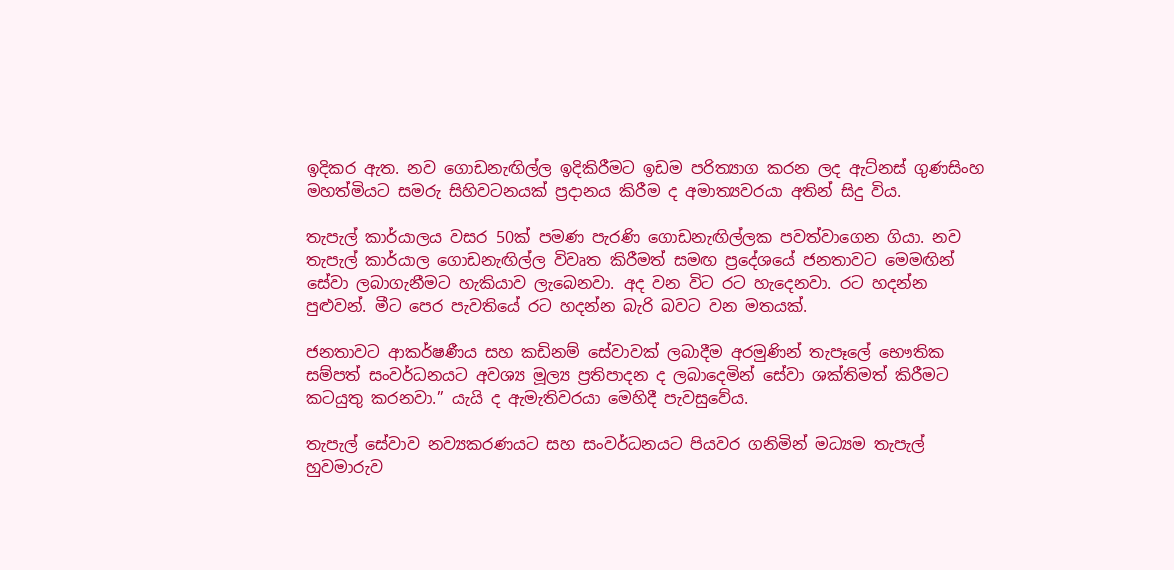ඉදිකර ඇත. නව ගොඩනැඟිල්ල ඉදිකිරීමට ඉඩම පරිත්‍යාග කරන ලද ඇට්නස් ගුණසිංහ මහත්මියට සමරු සිහිවටනයක් ප්‍රදානය කිරීම ද අමාත්‍යවරයා අතින් සිදු විය.

තැපැල් කාර්යාලය වසර 50ක් පමණ පැරණි ගොඩනැඟිල්ලක පවත්වාගෙන ගියා. නව තැපැල් කාර්යාල ගොඩනැඟිල්ල විවෘත කිරීමත් සමඟ ප්‍රදේශයේ ජනතාවට මෙමඟින් සේවා ලබාගැනීමට හැකියාව ලැබෙනවා. අද වන විට රට හැදෙනවා. රට හදන්න පුළුවන්. මීට පෙර පැවතියේ රට හදන්න බැරි බවට වන මතයක්.

ජනතාවට ආකර්ෂණීය සහ කඩිනම් සේවාවක් ලබාදීම අරමුණින් තැපෑලේ භෞතික සම්පත් සංවර්ධනයට අවශ්‍ය මූල්‍ය ප්‍රතිපාදන ද ලබාදෙමින් සේවා ශක්තිමත් කිරීමට කටයුතු කරනවා.” යැයි ද ඇමැතිවරයා මෙහිදී පැවසුවේය.

තැපැල් සේවාව නව්‍යකරණයට සහ සංවර්ධනයට පියවර ගනිමින් මධ්‍යම තැපැල් හුවමාරුව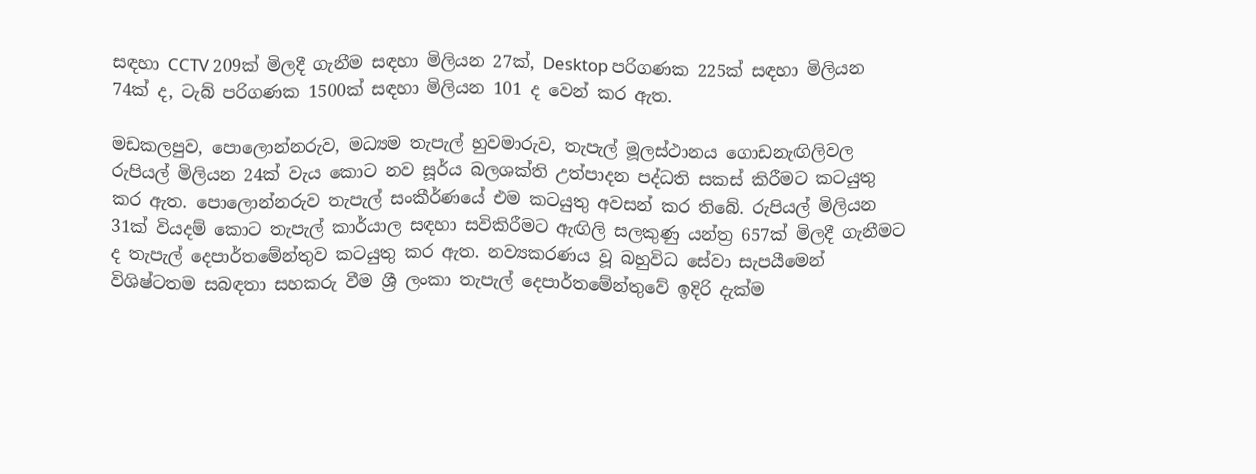සඳහා CCTV 209ක් මිලදී ගැනීම සඳහා මිලියන 27ක්, Desktop පරිගණක 225ක් සඳහා මිලියන 74ක් ද, ටැබ් පරිගණක 1500ක් සඳහා මිලියන 101 ද වෙන් කර ඇත.

මඩකලපුව, පොලොන්නරුව, මධ්‍යම තැපැල් හුවමාරුව, තැපැල් මූලස්ථානය ගොඩනැඟිලිවල රුපියල් මිලියන 24ක් වැය කොට නව සූර්ය බලශක්ති උත්පාදන පද්ධති සකස් කිරීමට කටයුතු කර ඇත. පොලොන්නරුව තැපැල් සංකීර්ණයේ එම කටයුතු අවසන් කර තිබේ. රුපියල් මිලියන 31ක් වියදම් කොට තැපැල් කාර්යාල සඳහා සවිකිරීමට ඇඟිලි සලකුණු යන්ත්‍ර 657ක් මිලදී ගැනීමට ද තැපැල් දෙපාර්තමේන්තුව කටයුතු කර ඇත. නව්‍යකරණය වූ බහුවිධ සේවා සැපයීමෙන් විශිෂ්ටතම සබඳතා සහකරු වීම ශ්‍රී ලංකා තැපැල් දෙපාර්තමේන්තුවේ ඉදිරි දැක්ම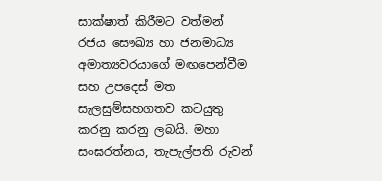සාක්ෂාත් කිරීමට වත්මන් රජය සෞඛ්‍ය හා ජනමාධ්‍ය අමාත්‍යවරයාගේ මඟපෙන්වීම සහ උපදෙස් මත සැලසුම්සහගතව කටයුතු කරනු කරනු ලබයි. මහා සංඝරත්නය, තැපැල්පති රුවන්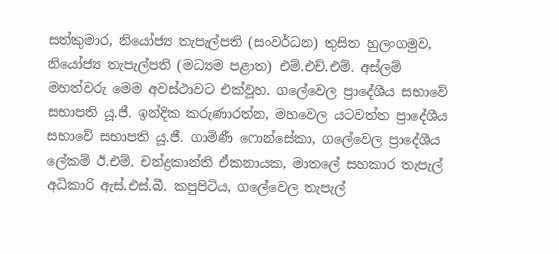සත්කුමාර, නියෝජ්‍ය තැපැල්පති (සංවර්ධන) තුසිත හුලංගමුව, නියෝජ්‍ය තැපැල්පති (මධ්‍යම පළාත) එම්.එච්.එම්. අස්ලම් මහත්වරු මෙම අවස්ථාවට එක්වූහ. ගලේවෙල ප්‍රාදේශීය සභාවේ සභාපති යූ.ජී. ඉන්දික කරුණාරත්න, මහවෙල යටවත්ත ප්‍රාදේශීය සභාවේ සභාපති යූ.ජී. ගාමිණී ෆොන්සේකා, ගලේවෙල ප්‍රාදේශීය ලේකම් ඊ.එම්. චන්ද්‍රකාන්ති ඒකනායක, මාතලේ සහකාර තැපැල් අධිකාරි ඇස්.එස්.බී. කපුපිටිය, ගලේවෙල තැපැල්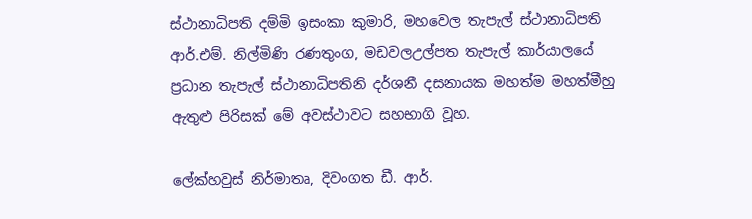ස්ථානාධිපති දම්මි ඉසංකා කුමාරි, මහවෙල තැපැල් ස්ථානාධිපති ආර්.එම්. නිල්මිණි රණතුංග, මඩවලඋල්පත තැපැල් කාර්යාලයේ ප්‍රධාන තැපැල් ස්ථානාධිපතිනි දර්ශනී දසනායක මහත්ම මහත්මීහු ඇතුළු පිරිසක් මේ අවස්ථාවට සහභාගි වූහ.

ලේක්හවුස් නිර්මාතෘ, දිවංගත ඩී. ආර්.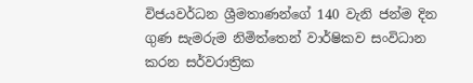විජයවර්ධන ශ්‍රීමතාණන්ගේ 140 වැනි ජන්ම දින ගුණ සැමරුම නිමිත්තෙන් වාර්ෂිකව සංවිධාන කරන සර්වරාත්‍රික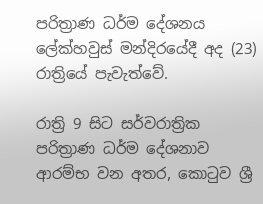පරිත්‍රාණ ධර්ම දේශනය ලේක්හවුස් මන්දිරයේදී අද (23) රාත්‍රියේ පැවැත්වේ.

රාත්‍රි 9 සිට සර්වරාත්‍රික පරිත්‍රාණ ධර්ම දේශනාව ආරම්භ වන අතර, කොටුව ශ්‍රී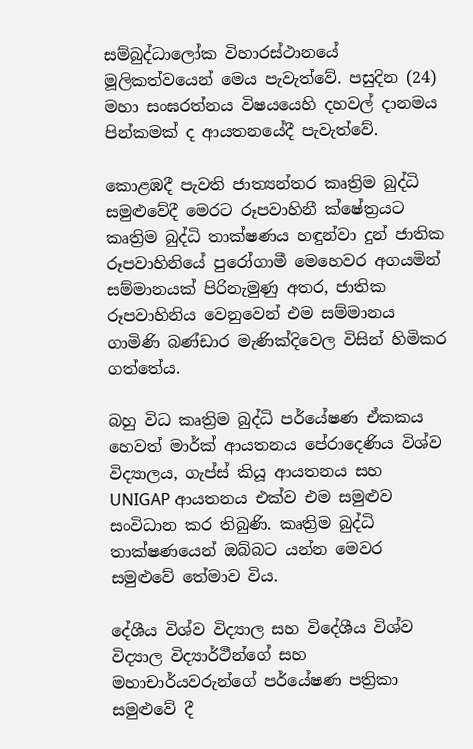සම්බුද්ධාලෝක විහාරස්ථානයේ මූලිකත්වයෙන් මෙය පැවැත්වේ. පසුදින (24) මහා සංඝරත්නය විෂයයෙහි දහවල් දානමය පින්කමක් ද ආයතනයේදී පැවැත්වේ.

කොළඹදී පැවති ජාත්‍යන්තර කෘත්‍රිම බුද්ධි සමුළුවේදී මෙරට රූපවාහිනී ක්ෂේත්‍රයට කෘත්‍රිම බුද්ධි තාක්ෂණය හඳුන්වා දුන් ජාතික රූපවාහිනියේ පුරෝගාමී මෙහෙවර අගයමින් සම්මානයක් පිරිනැමුණු අතර, ජාතික රූපවාහිනිය වෙනුවෙන් එම සම්මානය ගාමිණි බණ්ඩාර මැණික්දිවෙල විසින් හිමිකර ගත්තේය.

බහු විධ කෘත්‍රිම බුද්ධි පර්යේෂණ ඒකකය හෙවත් මාර්ක් ආයතනය පේරාදෙණිය විශ්ව විද්‍යාලය, ගැප්ස් කියූ ආයතනය සහ UNIGAP ආයතනය එක්ව එම සමුළුව සංවිධාන කර තිබුණි. කෘත්‍රිම බුද්ධි තාක්ෂණයෙන් ඔබ්බට යන්න මෙවර සමුළුවේ තේමාව විය.

දේශීය විශ්ව විද්‍යාල සහ විදේශීය විශ්ව විද්‍යාල විද්‍යාර්ථීන්ගේ සහ මහාචාර්යවරුන්ගේ පර්යේෂණ පත්‍රිකා සමුළුවේ දී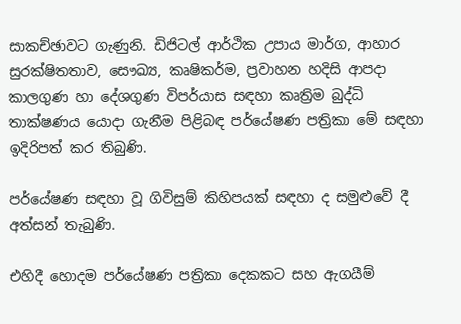සාකච්ඡාවට ගැණුනි. ඩිජිටල් ආර්ථික උපාය මාර්ග, ආහාර සුරක්ෂිතතාව, සෞඛ්‍ය, කෘෂිකර්ම, ප්‍රවාහන හදිසි ආපදා කාලගුණ හා දේශගුණ විපර්යාස සඳහා කෘත්‍රිම බුද්ධි තාක්ෂණය යොදා ගැනීම පිළිබඳ පර්යේෂණ පත්‍රිකා මේ සඳහා ඉදිරිපත් කර තිබුණි.

පර්යේෂණ සඳහා වූ ගිවිසුම් කිහිපයක් සඳහා ද සමුළුවේ දී අත්සන් තැබුණි.

එහිදී හොදම පර්යේෂණ පත්‍රිකා දෙකකට සහ ඇගයීම්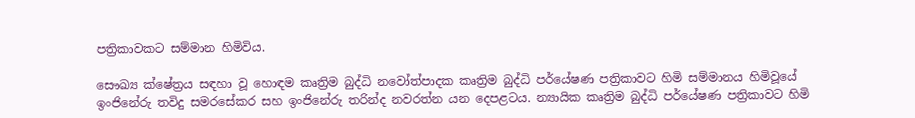පත්‍රිකාවකට සම්මාන හිමිවිය.

සෞඛ්‍ය ක්ෂේත්‍රය සඳහා වූ හොඳම කෘත්‍රිම බුද්ධි නවෝත්පාදක කෘත්‍රිම බුද්ධි ප‍ර්යේෂණ පත්‍රිකාවට හිමි සම්මානය හිමිවූයේ ඉංජිනේරු තවිදු සමරසේකර සහ ඉංජිනේරු තරින්ද නවරත්න යන දෙපළටය. න්‍යායික කෘත්‍රිම බුද්ධි ප‍ර්යේෂණ පත්‍රිකාවට හිමි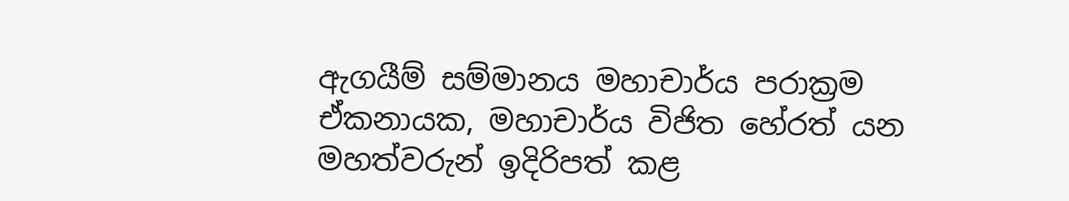ඇගයීම් සම්මානය මහාචාර්ය පරාක්‍රම ඒකනායක, මහාචාර්ය විජිත හේරත් යන මහත්වරුන් ඉදිරිපත් කළ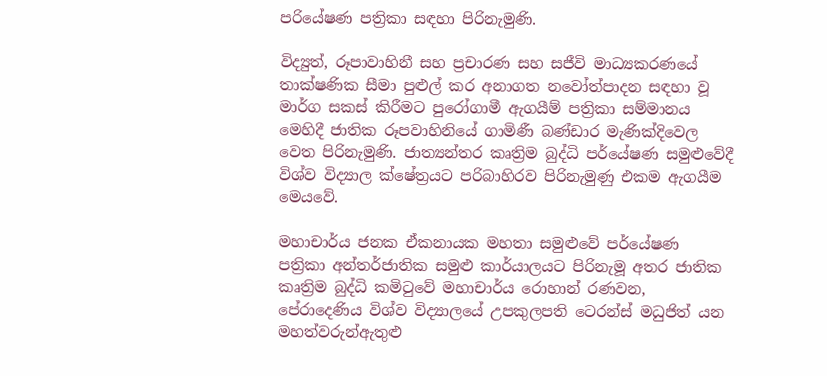පරියේෂණ පත්‍රිකා සඳහා පිරිනැමුණි.

විද්‍යුත්, රූපාවාහිනී සහ ප්‍රචාරණ සහ සජීවි මාධ්‍යකරණයේ තාක්ෂණික සීමා පුළුල් කර අනාගත නවෝත්පාදන සඳහා වූ මාර්ග සකස් කිරීමට පුරෝගාමී ඇගයීම් පත්‍රිකා සම්මානය මෙහිදී ජාතික රූපවාහිනියේ ගාමිණී බණ්ඩාර මැණික්දිවෙල වෙත පිරිනැමුණි. ජාත්‍යන්තර කෘත්‍රිම බුද්ධි පර්යේෂණ සමුළුවේදී විශ්ව විද්‍යාල ක්ෂේත්‍රයට පරිබාහිරව පිරිනැමුණු එකම ඇගයීම මෙයවේ.

මහාචාර්ය ජනක ඒකනායක මහතා සමුළුවේ පර්යේෂණ පත්‍රිකා අන්තර්ජාතික සමුළු කාර්යාලයට පිරිනැමූ අතර ජාතික කෘත්‍රිම බුද්ධි කමිටුවේ මහාචාර්ය රොහාන් රණවන, පේරාදෙණිය විශ්ව විද්‍යාලයේ උපකුලපති ටෙරන්ස් මධුජිත් යන මහත්වරුන්ඇතුළු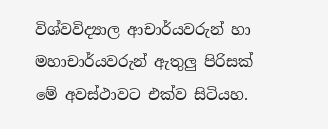විශ්වවිද්‍යාල ආචාර්යවරුන් හා මහාචාර්යවරුන් ඇතුලු පිරිසක් මේ අවස්ථාවට එක්ව සිටියහ.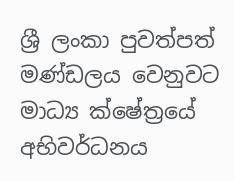ශ්‍රී ලංකා පුවත්පත් මණ්ඩලය වෙනුවට මාධ්‍ය ක්ෂේත්‍රයේ අභිවර්ධනය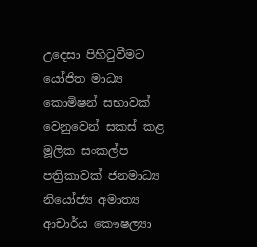උදෙසා පිහිටුවීමට යෝජිත මාධ්‍ය කොමිෂන් සභාවක් වෙනුවෙන් සකස් කළ මූලික සංකල්ප පත්‍රිකාවක් ජනමාධ්‍ය නියෝජ්‍ය අමාත්‍ය ආචාර්ය කෞෂල්‍යා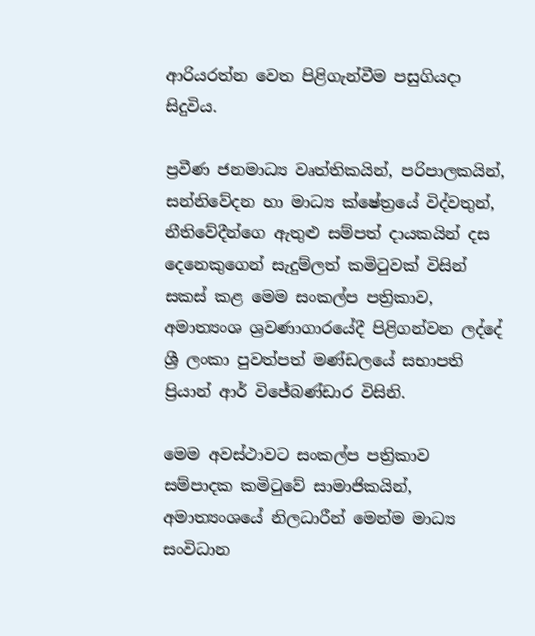ආරියරත්න වෙත පිළිගැන්වීම පසුගියදා සිදුවිය.

ප්‍රවීණ ජනමාධ්‍ය වෘත්තිකයින්, පරිපාලකයින්, සන්නිවේදන හා මාධ්‍ය ක්ෂේත්‍රයේ විද්වතුන්, නීතිවේදීන්ගෙ ඇතුළු සම්පත් දායකයින් දස දෙනෙකුගෙන් සැදුම්ලත් කමිටුවක් විසින් සකස් කළ මෙම සංකල්ප පත්‍රිකාව, අමාත්‍යංශ ශ්‍රවණාගාරයේදී පිළිගන්වන ලද්දේ ශ්‍රී ලංකා පුවත්පත් මණ්ඩලයේ සභාපති ප්‍රියාන් ආර් විජේබණ්ඩාර විසිනි.

මෙම අවස්ථාවට සංකල්ප පත්‍රිකාව සම්පාදක කමිටුවේ සාමාජිකයින්, අමාත්‍යංශයේ නිලධාරීන් මෙන්ම මාධ්‍ය සංවිධාන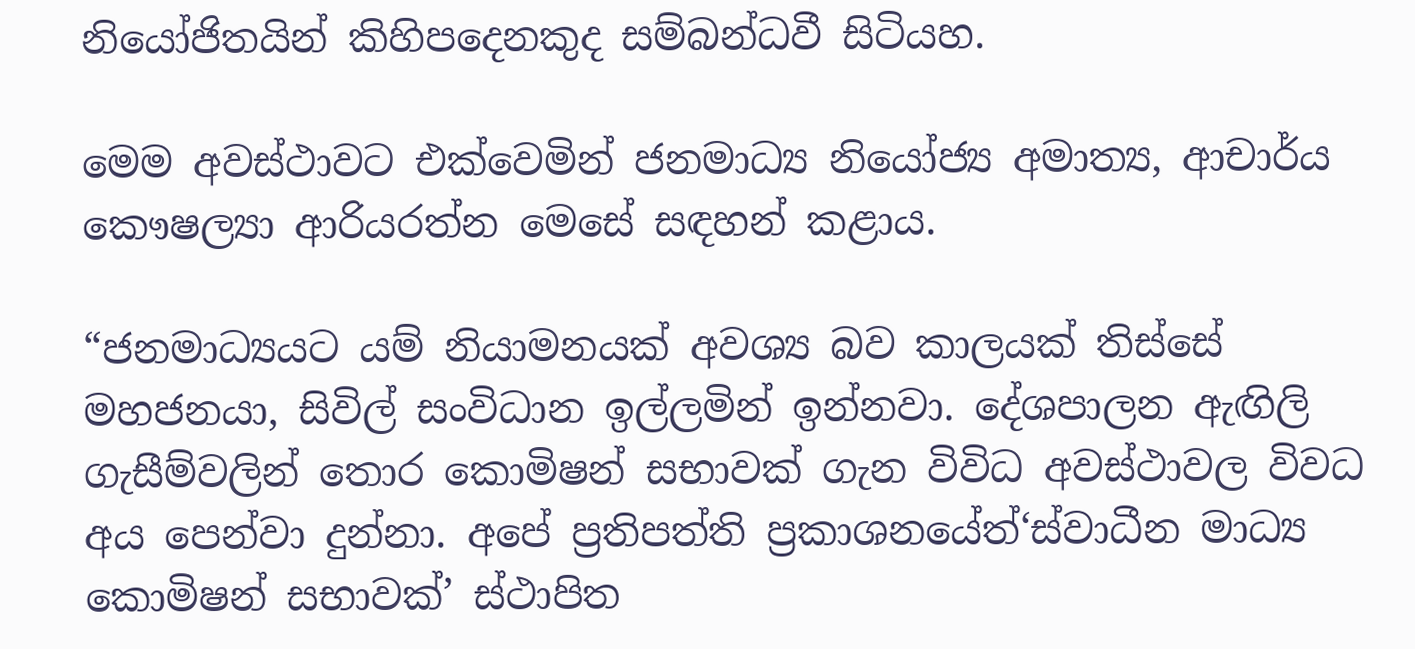නියෝජිතයින් කිහිපදෙනකුද සම්බන්ධවී සිටියහ.

මෙම අවස්ථාවට එක්වෙමින් ජනමාධ්‍ය නියෝජ්‍ය අමාත්‍ය, ආචාර්ය කෞෂල්‍යා ආරියරත්න මෙසේ සඳහන් කළාය.

“ජනමාධ්‍යයට යම් නියාමනයක් අවශ්‍ය බව කාලයක් තිස්සේ මහජනයා, සිවිල් සංවිධාන ඉල්ලමින් ඉන්නවා. දේශපාලන ඇඟිලි ගැසීම්වලින් තොර කොමිෂන් සභාවක් ගැන විවිධ අවස්ථාවල විවධ අය පෙන්වා දුන්නා. අපේ ප්‍රතිපත්ති ප්‍රකාශනයේත්‘ස්වාධීන මාධ්‍ය කොමිෂන් සභාවක්’ ස්ථාපිත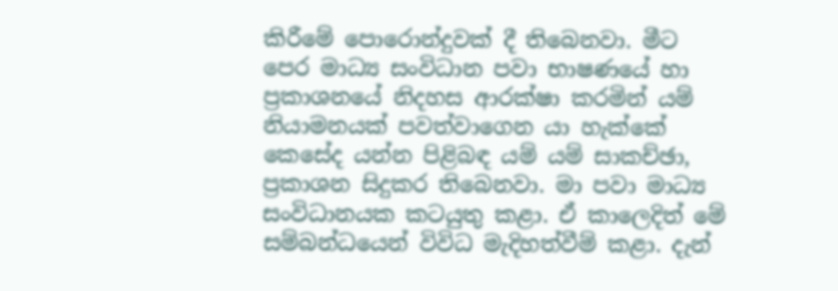කිරීමේ පොරොන්දුවක් දී තිබෙනවා. මීට පෙර මාධ්‍ය සංවිධාන පවා භාෂණයේ හා ප්‍රකාශනයේ නිදහස ආරක්ෂා කරමින් යම් නියාමනයක් පවත්වාගෙන යා හැක්කේ කෙසේද යන්න පිළිබඳ යම් යම් සාකච්ඡා, ප්‍රකාශන සිදුකර තිබෙනවා. මා පවා මාධ්‍ය සංවිධානයක කටයුතු කළා. ඒ කාලෙදිත් මේ සම්බන්ධයෙන් විවිධ මැදිහත්වීම් කළා. දැන්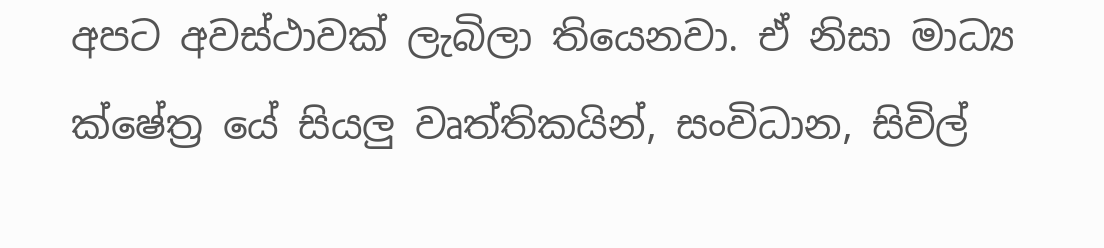අපට අවස්ථාවක් ලැබිලා තියෙනවා. ඒ නිසා මාධ්‍ය ක්ෂේත්‍ර යේ සියලු වෘත්තිකයින්, සංවිධාන, සිවිල්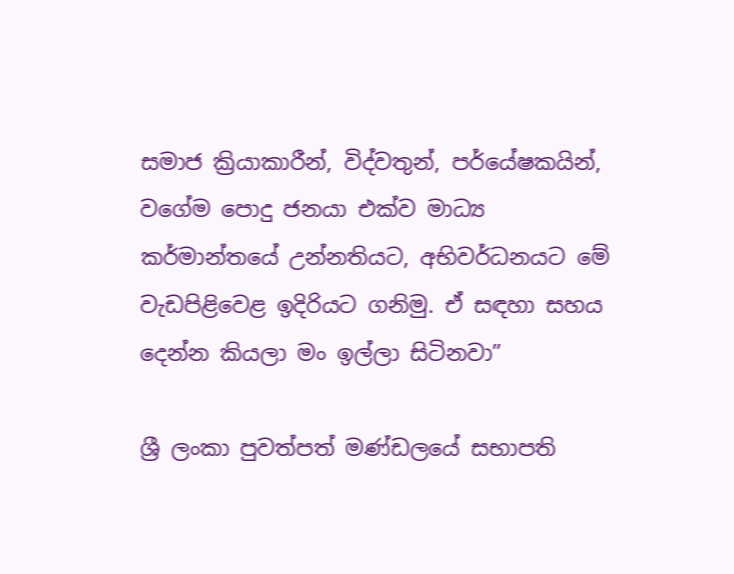සමාජ ක්‍රියාකාරීන්, විද්වතුන්, පර්යේෂකයින්, වගේම පොදු ජනයා එක්ව මාධ්‍ය කර්මාන්තයේ උන්නතියට, අභිවර්ධනයට මේ වැඩපිළිවෙළ ඉදිරියට ගනිමු. ඒ සඳහා සහය දෙන්න කියලා මං ඉල්ලා සිටිනවා”

ශ්‍රී ලංකා පුවත්පත් මණ්ඩලයේ සභාපති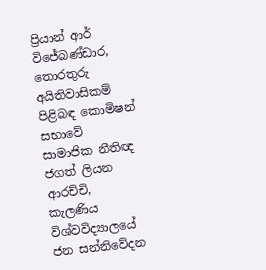ප්‍රියාන් ආර් විජේබණ්ඩාර, තොරතුරු අයිතිවාසිකම් පිළිබඳ කොමිෂන් සභාවේ සාමාජික නීතිඥ ජගත් ලියන ආරච්චි, කැලණිය විශ්වවිද්‍යාලයේ ජන සන්නි‍වේදන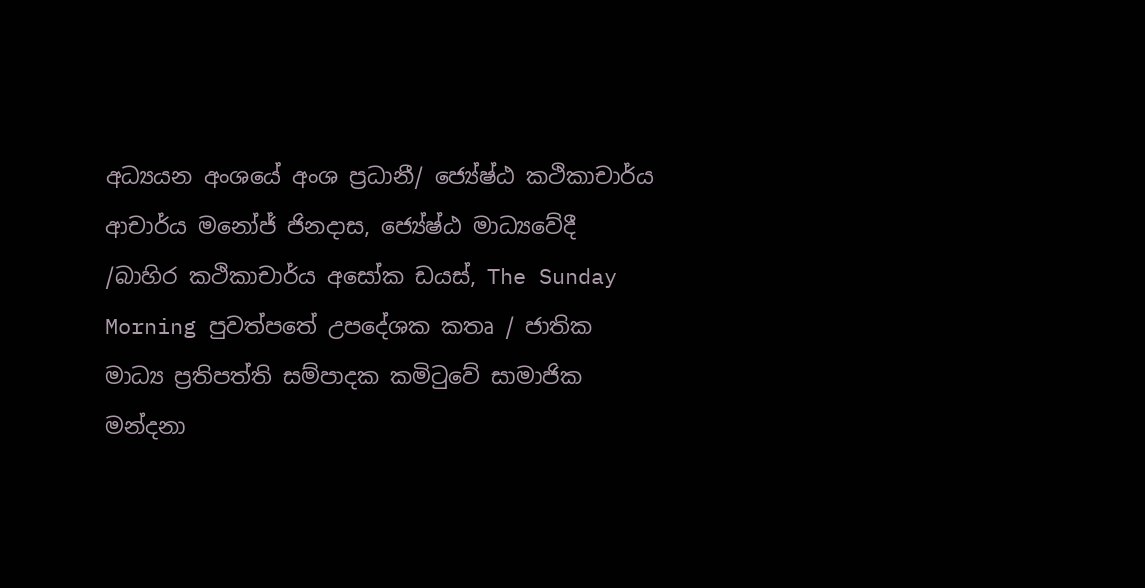අධ්‍යයන අංශයේ අංශ ප්‍රධානී/ ජ්‍යේෂ්ඨ කථිකාචාර්ය ආචාර්ය මනෝජ් ජිනදාස, ජ්‍යේෂ්ඨ මාධ්‍යවේදී /බාහිර කථිකාචාර්ය අසෝක ඩයස්, The Sunday Morning පුවත්පතේ උපදේශක කතෘ / ජාතික මාධ්‍ය ප්‍රතිපත්ති සම්පාදක කමිටුවේ සාමාජික මන්දනා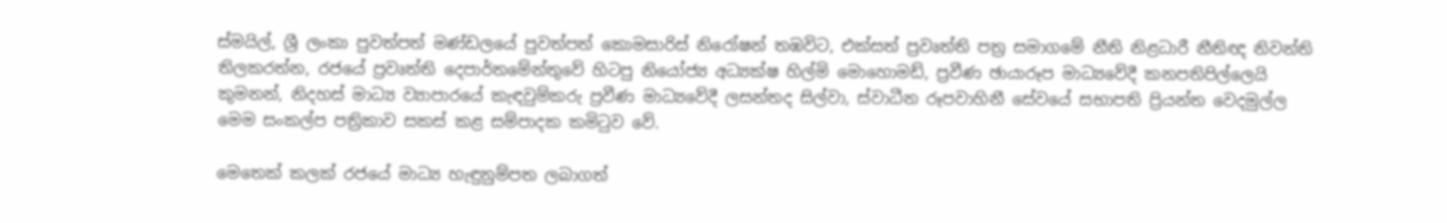ස්මයිල්, ශ්‍රී ලංකා පුවත්පත් මණ්ඩලයේ පුවත්පත් කොමසාරිස් නිරෝෂන් තඹවිට, එක්සත් ප්‍රවෘත්ති පත්‍ර සමාගමේ නීති නිළධාරී නීතිඥ නිවන්ති තිලකරත්න, රජයේ ප්‍රවෘත්ති දෙපාර්තමේන්තුවේ හිටපු නියෝජ්‍ය අධ්‍යක්ෂ හිල්මි මොහොමඩ්, ප්‍රවීණ ඡායාරූප මාධ්‍යවේදී කනපතිපිල්ලෙයි කුමනන්, නිදහස් මාධ්‍ය ව්‍යාපාරයේ කැඳවුම්කරු ප්‍රවීණ මාධ්‍යවේදී ලසන්තද සිල්වා, ස්වාධීන රූපවාහිනී සේවයේ සභාපති ප්‍රියන්ත වෙදමුල්ල මෙම සංකල්ප පත්‍රිකාව සකස් කළ සම්පාදක කමිටුව වේ.

මෙතෙක් කලක් රජයේ මාධ්‍ය හැඳුනුම්පත ලබාගත්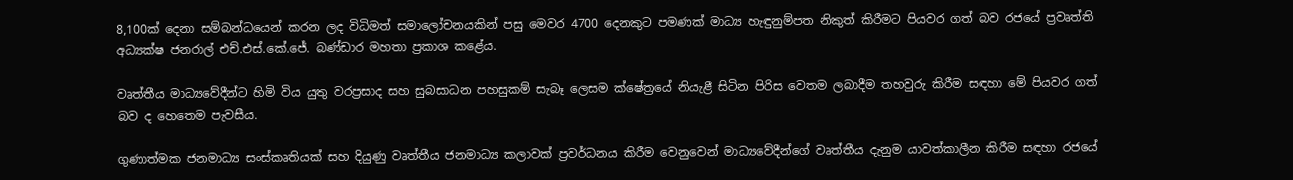8,100ක් දෙනා සම්බන්ධයෙන් කරන ලද විධිමත් සමාලෝචනයකින් පසු මෙවර 4700 දෙනකුට පමණක් මාධ්‍ය හැඳුනුම්පත නිකුත් කිරීමට පියවර ගත් බව රජයේ ප්‍රවෘත්ති අධ්‍යක්ෂ ජනරාල් එච්.එස්.කේ.ජේ. බණ්ඩාර මහතා ප්‍රකාශ කළේය.

වෘත්තීය මාධ්‍යවේදීන්ට හිමි විය යුතු වරප්‍රසාද සහ සුබසාධන පහසුකම් සැබෑ ලෙසම ක්ෂේත්‍රයේ නියැළී සිටින පිරිස වෙතම ලබාදීම තහවුරු කිරීම සඳහා මේ පියවර ගත් බව ද හෙතෙම පැවසීය.

ගුණාත්මක ජනමාධ්‍ය සංස්කෘතියක් සහ දියුණු වෘත්තීය ජනමාධ්‍ය කලාවක් ප්‍රවර්ධනය කිරීම වෙනුවෙන් මාධ්‍යවේදීන්ගේ වෘත්තීය දැනුම යාවත්කාලීන කිරීම සඳහා රජයේ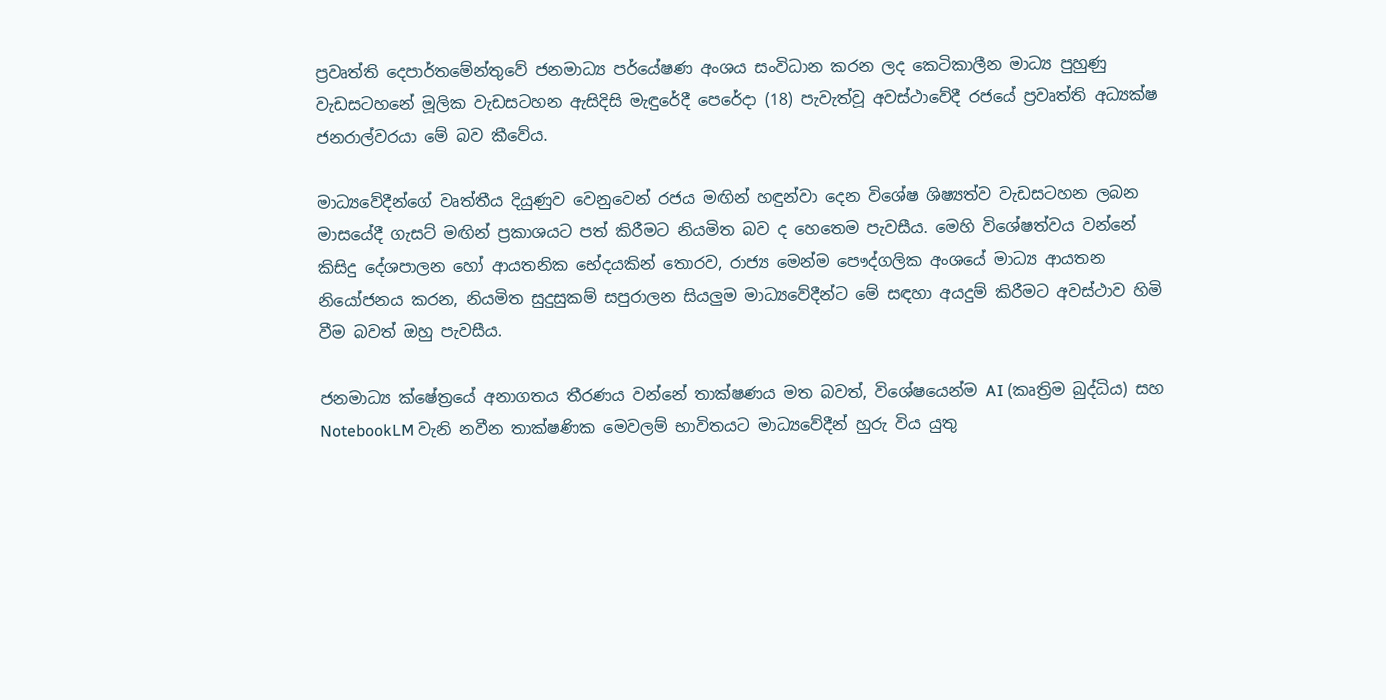ප්‍රවෘත්ති දෙපාර්තමේන්තුවේ ජනමාධ්‍ය පර්යේෂණ අංශය සංවිධාන කරන ලද කෙටිකාලීන මාධ්‍ය පුහුණු වැඩසටහනේ මූලික වැඩසටහන ඇසිදිසි මැඳුරේදී පෙරේදා (18) පැවැත්වූ අවස්ථාවේදී රජයේ ප්‍රවෘත්ති අධ්‍යක්ෂ ජනරාල්වරයා මේ බව කීවේය.

මාධ්‍යවේදීන්ගේ වෘත්තීය දියුණුව වෙනුවෙන් රජය මඟින් හඳුන්වා දෙන විශේෂ ශිෂ්‍යත්ව වැඩසටහන ලබන මාසයේදී ගැසට් මඟින් ප්‍රකාශයට පත් කිරීමට නියමිත බව ද හෙතෙම පැවසීය. මෙහි විශේෂත්වය වන්නේ කිසිදු දේශපාලන හෝ ආයතනික භේදයකින් තොරව, රාජ්‍ය මෙන්ම පෞද්ගලික අංශයේ මාධ්‍ය ආයතන නියෝජනය කරන, නියමිත සුදුසුකම් සපුරාලන සියලුම මාධ්‍යවේදීන්ට මේ සඳහා අයදුම් කිරීමට අවස්ථාව හිමි වීම බවත් ඔහු පැවසීය.

ජනමාධ්‍ය ක්ෂේත්‍රයේ අනාගතය තීරණය වන්නේ තාක්ෂණය මත බවත්, විශේෂයෙන්ම AI (කෘත්‍රිම බුද්ධිය) සහ NotebookLM වැනි නවීන තාක්ෂණික මෙවලම් භාවිතයට මාධ්‍යවේදීන් හුරු විය යුතු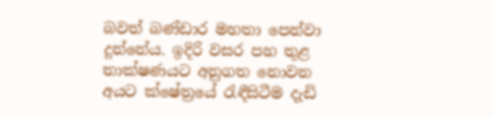බවත් බණ්ඩාර මහතා පෙන්වා දුන්නේය. ඉදිරි වසර පහ තුළ තාක්ෂණයට අනුගත නොවන අයට ක්ෂේත්‍රයේ රැඳීසිටීම දැඩි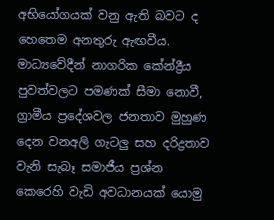අභියෝගයක් වනු ඇති බවට ද හෙතෙම අනතුරු ඇඟවීය. මාධ්‍යවේදීන් නාගරික කේන්ද්‍රීය පුවත්වලට පමණක් සීමා නොවී, ග්‍රාමීය ප්‍රදේශවල ජනතාව මුහුණ දෙන වනඅලි ගැටලු සහ දරිද්‍රතාව වැනි සැබෑ සමාජීය ප්‍රශ්න කෙරෙහි වැඩි අවධානයක් යොමු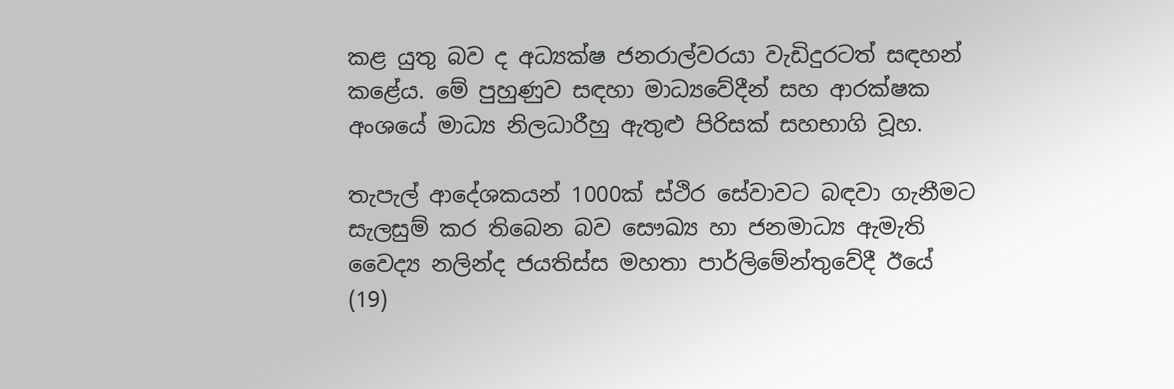කළ යුතු බව ද අධ්‍යක්ෂ ජනරාල්වරයා වැඩිදුරටත් සඳහන් කළේය. මේ පුහුණුව සඳහා මාධ්‍යවේදීන් සහ ආරක්ෂක අංශයේ මාධ්‍ය නිලධාරීහු ඇතුළු පිරිසක් සහභාගි වූහ.

තැපැල් ආදේශකයන් 1000ක් ස්ථිර සේවාවට බඳවා ගැනීමට සැලසුම් කර තිබෙන බව සෞඛ්‍ය හා ජනමාධ්‍ය ඇමැති වෛද්‍ය නලින්ද ජයතිස්ස මහතා පාර්ලිමේන්තුවේදී ඊයේ (19)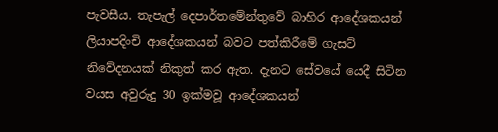පැවසීය. තැපැල් දෙපාර්තමේන්තුවේ බාහිර ආදේශකයන් ලියාපදිංචි ආදේශකයන් බවට පත්කිරීමේ ගැසට් නිවේදනයක් නිකුත් කර ඇත. දැනට සේවයේ යෙදී සිටින වයස අවුරුදු 30 ඉක්මවූ ආදේශකයන්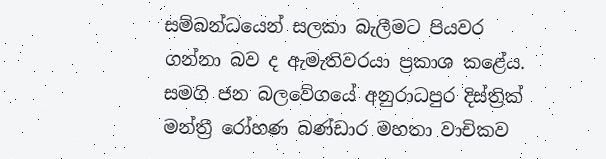සම්බන්ධයෙන් සලකා බැලීමට පියවර ගන්නා බව ද ඇමැතිවරයා ප්‍රකාශ කළේය. සමගි ජන බලවේගයේ අනුරාධපුර දිස්ත්‍රික් මන්ත්‍රී රෝහණ බණ්ඩාර මහතා වාචිකව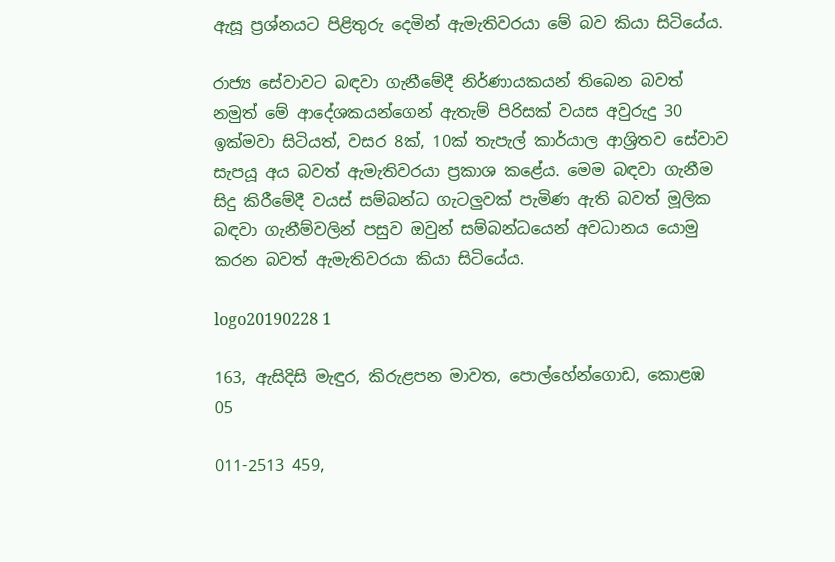ඇසූ ප්‍රශ්නයට පිළිතුරු දෙමින් ඇමැතිවරයා මේ බව කියා සිටියේය.

රාජ්‍ය සේවාවට බඳවා ගැනීමේදී නිර්ණායකයන් තිබෙන බවත් නමුත් මේ ආදේශකයන්ගෙන් ඇතැම් පිරිසක් වයස අවුරුදු 30 ඉක්මවා සිටියත්, වසර 8ක්, 10ක් තැපැල් කාර්යාල ආශ්‍රිතව සේවාව සැපයූ අය බවත් ඇමැතිවරයා ප්‍රකාශ කළේය. මෙම බඳවා ගැනීම සිදු කිරීමේදී වයස් සම්බන්ධ ගැටලුවක් පැමිණ ඇති බවත් මූලික බඳවා ගැනීම්වලින් පසුව ඔවුන් සම්බන්ධයෙන් අවධානය යොමු කරන බවත් ඇමැතිවරයා කියා සිටියේය.

logo20190228 1

163, ඇසිදිසි මැඳුර, කිරුළපන මාවත, පොල්හේන්ගොඩ, කොළඹ 05

011-2513 459,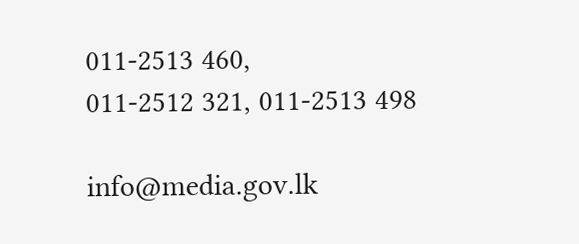011-2513 460,
011-2512 321, 011-2513 498

info@media.gov.lk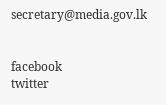secretary@media.gov.lk


facebook
twitter